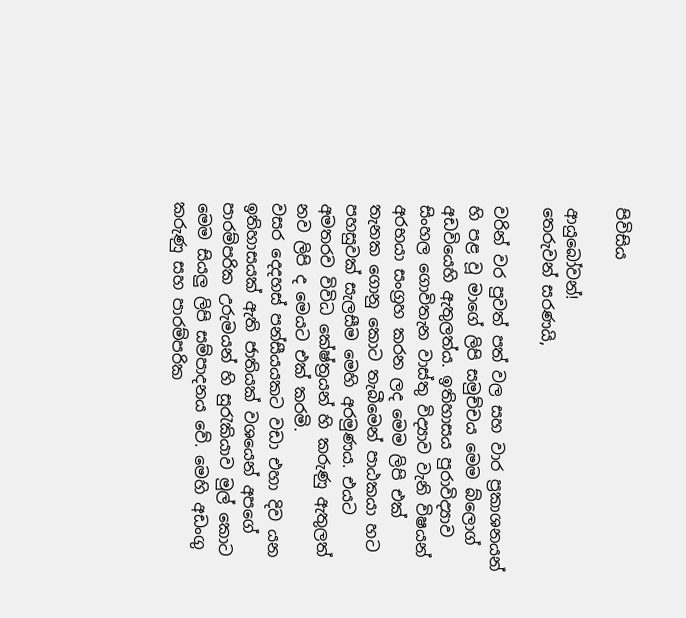පිවිසිය

ආයුබෝවන්!
තෙරුවන් සරණයි,

වරින් වර පුවත් පත් වල සහ වාර ප්‍රකාශනයන් හි පළ වූ මාගේ ලිපි සමුච්චය මෙම බ්ලොග් අඩවියෙහි ඇතුලත්ය. ඉතිහාසය පුරාවිද්‍යාව සිංහල ගොවිතැන වාස්තු විද්‍යාව වැනි විෂයන් අරභයා සංග්‍රහ කරන ලද මෙම ලිපි එක් තැනක ගොනු කොට තැබීමෙන් පාඨකයා හට පහසුවක් සැලසීම මෙහි අරමුණය. එයට අමතරව විවිධ කේෂ්ත්‍රයන් හි කරුණු ඇතුලත් නව ලිපි ද මෙයට එක් කරමි.
වසර දෙදහස් පන්සීයයකට වඩා එහා දිව යන ඉතිහාසයක් ඇති ජාතියක් වශයෙන් අපගේ පාරම්පරික උරුමයන් හි සුරැකියාව මුල් කොට මෙම සියලු ලිපි සම්පාදනය වේ. මෙහි අඩංගු කරුණු සහ පාරම්පරික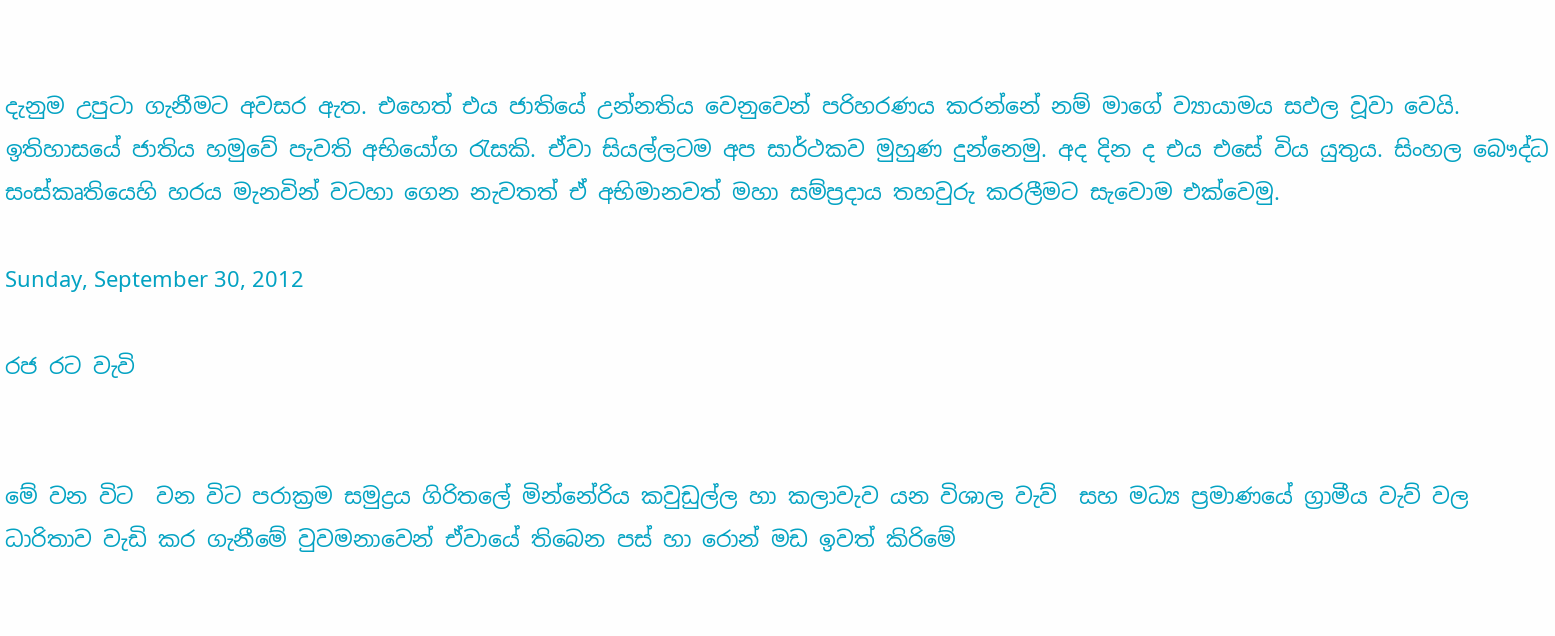දැනුම උපුටා ගැනීමට අවසර ඇත. එහෙත් එය ජාතියේ උන්නතිය වෙනුවෙන් පරිහරණය කරන්නේ නම් මාගේ ව්‍යායාමය සඵල වූවා වෙයි.
ඉතිහාසයේ ජාතිය හමුවේ පැවති අභියෝග රැසකි. ඒවා සියල්ලටම අප සාර්ථකව මුහුණ දුන්නෙමු. අද දින ද එය එසේ විය යුතුය. සිංහල බෞද්ධ සංස්කෘතියෙහි හරය මැනවින් වටහා ගෙන නැවතත් ඒ අභිමානවත් මහා සම්ප්‍රදාය තහවුරු කරලීමට සැවොම ‍එක්වෙමු.

Sunday, September 30, 2012

රජ රට වැවි

                                                                                                                                                                                                                                                                                මේ වන විට  වන විට පරාක්‍රම සමුද්‍රය ගිරිතලේ මින්නේරිය කවුඩුල්ල හා කලාවැව යන විශාල වැව්  සහ මධ්‍ය ප්‍රමාණයේ ග්‍රාමීය වැව් වල ධාරිතාව වැඩි කර ගැනීමේ වුවමනාවෙන් ඒවායේ තිබෙන පස් හා රොන් මඩ ඉවත් කිරිමේ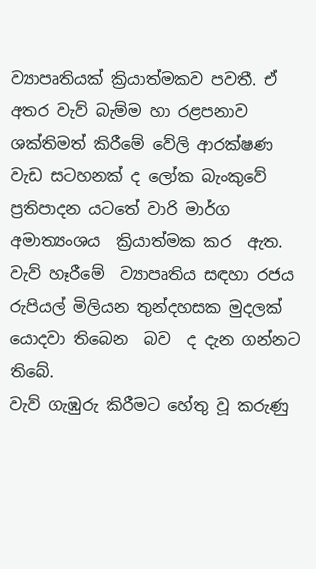ව්‍යාපෘතියක් ක්‍රියාත්මකව පවතී. ඒ අතර වැව් බැම්ම හා රළපනාව ශක්තිමත් කිරීමේ වේලි ආරක්ෂණ වැඩ සටහනක් ද ලෝක බැංකුවේ ප්‍රතිපාදන යටතේ වාරි මාර්ග අමාත්‍යංශය  ක්‍රියාත්මක කර  ඇත. වැව් හෑරීමේ  ව්‍යාපෘතිය සඳහා රජය රුපියල් මිලියන තුන්දහසක මුදලක් යොදවා තිබෙන  බව  ද දැන ගන්නට තිබේ.                                                                    වැව් ගැඹුරු කිරීමට හේතු වූ කරුණු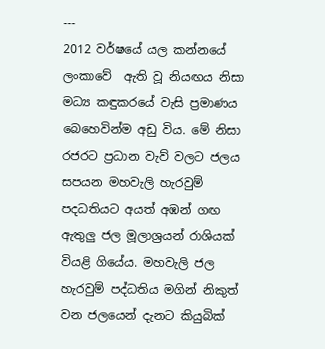---                                                                                    2012 වර්ෂයේ යල කන්නයේ ලංකාවේ  ඇති වූ නියඟය නිසා මධ්‍ය කඳුකරයේ වැසි ප්‍රමාණය බෙහෙවින්ම අඩු විය. මේ නිසා රජරට ප්‍රධාන වැව් වලට ජලය සපයන මහවැලි හැරවුම් පදධතියට අයත් අඹන් ගඟ ඇතුලු ජල මූලාශ්‍රයන් රාශියක් වියළි ගියේය. මහවැලි ජල හැරවුම් පද්ධතිය මගින් නිකුත් වන ජලයෙන් දැනට කියුබික්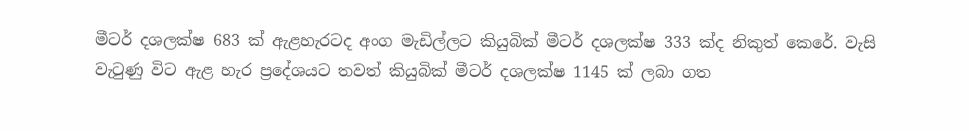මීටර් දශලක්ෂ 683 ක් ඇළහැරටද අංග මැඩිල්ලට කියුබික් මීටර් දශලක්ෂ 333 ක්ද නිකුත් කෙරේ. වැසි වැටුණු විට ඇළ හැර ප්‍රදේශයට තවත් කියුබික් මීටර් දශලක්ෂ 1145 ක් ලබා ගත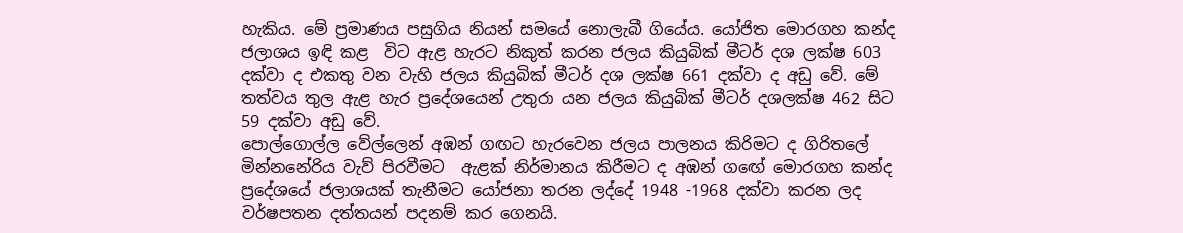හැකිය. මේ ප්‍රමාණය පසුගිය නියන් සමයේ නොලැබී ගියේය. යෝජිත මොරගහ කන්ද ජලාශය ඉඳි කළ  විට ඇළ හැරට නිකුත් කරන ජලය කියුබික් මීටර් දශ ලක්ෂ 603 දක්වා ද එකතු වන වැහි ජලය කියුබික් මීටර් දශ ලක්ෂ 661 දක්වා ද අඩු වේ. මේ තත්වය තුල ඇළ හැර ප්‍රදේශයෙන් උතුරා යන ජලය කියුබික් මීටර් දශලක්ෂ 462 සිට 59 දක්වා අඩු වේ.                                                                                         පොල්ගොල්ල වේල්ලෙන් අඹන් ගඟට හැරවෙන ජලය පාලනය කිරිමට ද ගිරිතලේ මින්නනේරිය වැව් පිරවීමට  ඇළක් නිර්මානය කිරීමට ද අඹන් ගඟේ මොරගහ කන්ද ප්‍රදේශයේ ජලාශයක් තැනීමට යෝජනා තරන ලද්දේ 1948 -1968 දක්වා කරන ලද වර්ෂපතන දත්තයන් පදනම් කර ගෙනයි.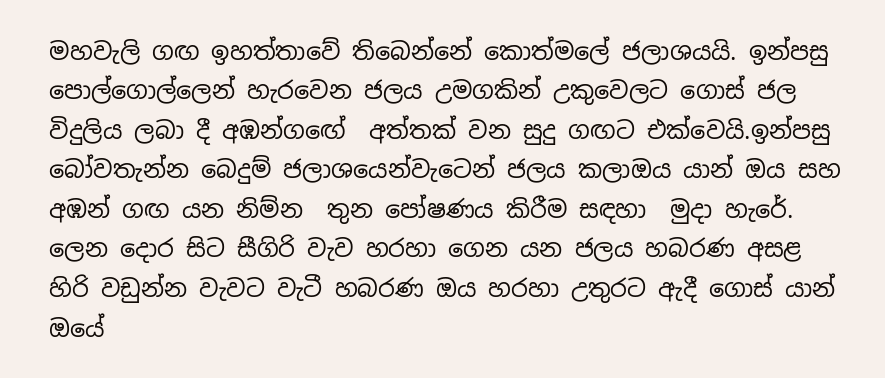මහවැලි ගඟ ඉහත්තාවේ තිබෙන්නේ කොත්මලේ ජලාශයයි. ඉන්පසු පොල්ගොල්ලෙන් හැරවෙන ජලය උමගකින් උකුවෙලට ගොස් ජල විදුලිය ලබා දී අඹන්ගඟේ  අත්තක් වන සුදු ගඟට එක්වෙයි.ඉන්පසු බෝවතැන්න බෙදුම් ජලාශයෙන්වැටෙන් ජලය කලාඔය යාන් ඔය සහ අඹන් ගඟ යන නිම්න  තුන පෝෂණය කිරීම සඳහා  මුදා හැරේ. ලෙන දොර සිට සීගිරි වැව හරහා ගෙන යන ජලය හබරණ අසළ හිරි වඩුන්න වැවට වැටී හබරණ ඔය හරහා උතුරට ඇදී ගොස් යාන් ඔයේ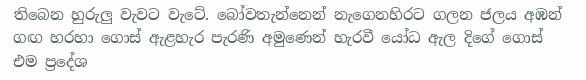තිබෙන හුරුලු වැවට වැටේ. බෝවතැන්නෙන් නැගෙනහිරට ගලන ජලය අඹන් ගඟ හරහා ගොස් ඇළහැර පැරණි අමුණෙන් හැරවී යෝධ ඇල දිගේ ගොස් එම ප්‍රදේශ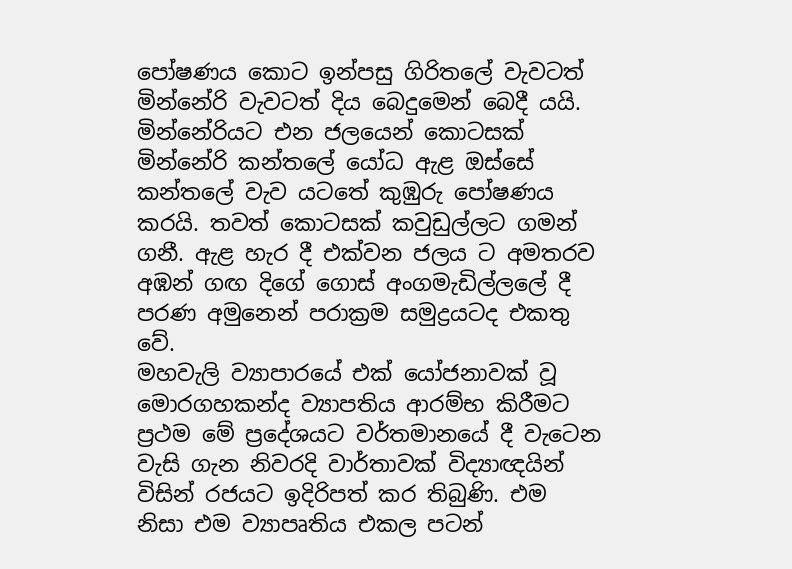පෝෂණය කොට ඉන්පසු ගිරිතලේ වැවටත් මින්නේරි වැවටත් දිය බෙදුමෙන් බෙදී යයි. මින්නේරියට එන ජලයෙන් කොටසක් මින්නේරි කන්තලේ යෝධ ඇළ ඔස්සේ කන්තලේ වැව යටතේ කුඹුරු පෝෂණය කරයි. තවත් කොටසක් කවුඩුල්ලට ගමන් ගනී. ඇළ හැර දී එක්වන ජලය ට අමතරව  අඹන් ගඟ දිගේ ගොස් අංගමැඩිල්ලලේ දී පරණ අමුනෙන් පරාක්‍රම සමුද්‍රයටද එකතු වේ.                                                                                                                       මහවැලි ව්‍යාපාරයේ එක් යෝජනාවක් වූ මොරගහකන්ද ව්‍යාපතිය ආරම්භ කිරීමට ප්‍රථම මේ ප්‍රදේශයට වර්තමානයේ දී වැටෙන වැසි ගැන නිවරදි වාර්තාවක් විද්‍යාඥයින් විසින් රජයට ඉදිරිපත් කර තිබුණි. එම නිසා එම ව්‍යාපෘතිය එකල පටන්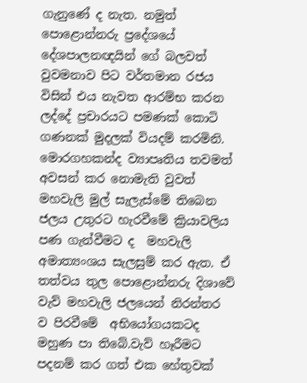ගැනුණේ ද නැත. නමුත් පොළොන්නරු ප්‍රදේශයේ දේශපාලනඥයින් ගේ බලවත් වුවමනාව පිට වර්තමාන රජය විසින් එය නැවත ආරම්භ කරන ලද්දේ ප්‍රචාරයට පමණක් කොටි ගණනක් මුදලක් වියදම් කරමිනි. මොරගහකන්ද ව්‍යාපෘතිය තවමත් අවසන් කර නොමැති වුවත් මහවැලි මුල් සැලැස්මේ තිබෙන ජලය උතුරට හැරවීමේ ක්‍රියාවලිය පණ ගැන්වීමට ද  මහවැලි අමාත්‍යංශය සැලසුම් කර ඇත. ඒ තත්වය තුල පොළොන්නරු දිශාවේ වැව් මහවැලි ජලයෙන් නිරන්තර ව පිරවීමේ  අභියෝගයකටද මහුණ පා තිබේ.වැව් හෑරීමට පදනම් කර ගත් එක හේතුවක්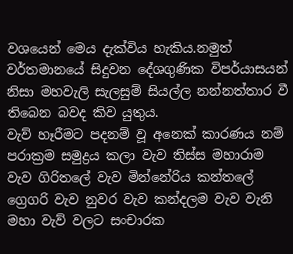වශයෙන් මෙය දැක්විය හැකිය.නමුත් වර්තමානයේ සිදුවන දේශගුණික විපර්යාසයන් නිසා මහවැලි සැලසුම් සියල්ල නන්නත්තාර වී තිබෙන බවද කිව යුතුය.                                                                                 වැව් හෑරීමට පදනම් වූ අනෙක් කාරණය නම් පරාක්‍රම සමුද්‍රය කලා වැව තිස්ස මහාරාම වැව ගිරිතලේ වැව මින්නේරිය කන්තලේ  ග්‍රෙගරි වැව නුවර වැව කන්දලම වැව වැනි මහා වැව් වලට සංචාරක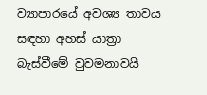ව්‍යාපාරයේ අවශ්‍ය තාවය සඳහා අහස් යාත්‍රා බැස්වීමේ වුවමනාවයි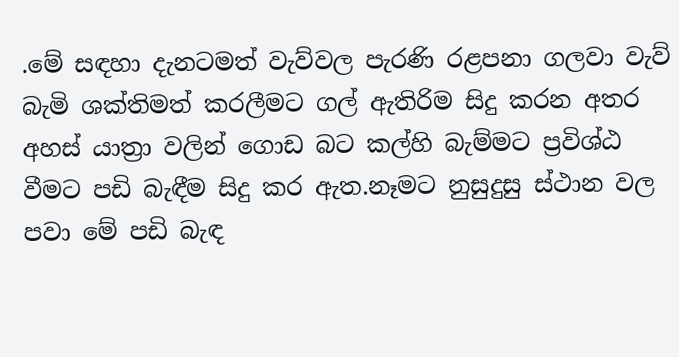.මේ සඳහා දැනටමත් වැව්වල පැරණි රළපනා ගලවා වැව් බැමි ශක්තිමත් කරලීමට ගල් ඇතිරිම සිදු කරන අතර අහස් යාත්‍රා වලින් ගොඩ බට කල්හි බැම්මට ප්‍රවිශ්ඨ වීමට පඩි බැඳීම සිදු කර ඇත.නෑමට නුසුදුසු ස්ථාන වල පවා මේ පඩි බැඳ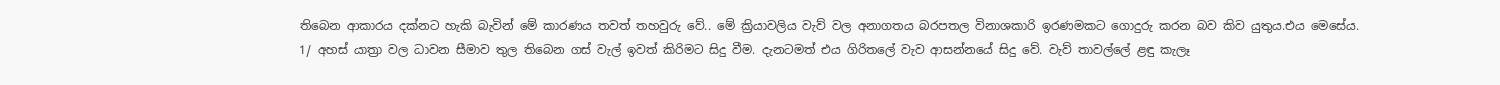තිබෙන ආකාරය දක්නට හැකි බැවින් මේ කාරණය තවත් තහවුරු වේ.. මේ ක්‍රියාවලිය වැව් වල අනාගතය බරපතල විනාශකාරි ඉරණමකට ගොදුරු කරන බව කිව යුතුය.එය මෙසේය.
1/ අහස් යාත්‍රා වල ධාවන සීමාව තුල තිබෙන ගස් වැල් ඉවත් කිරිමට සිදු වීම. දැනටමත් එය ගිරිතලේ වැව ආසන්නයේ සිදු වේ. වැව් තාවල්ලේ ළඳු කැලෑ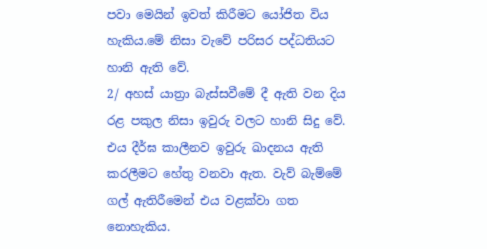පවා මෙයින් ඉවත් කිරීමට යෝජිත විය හැකිය.මේ නිසා වැවේ පරිසර පද්ධතියට හානි ඇති වේ.
2/ අහස් යාත්‍රා බැස්සවීමේ දී ඇති වන දිය රළ පකුල නිසා ඉවුරු වලට හානි සිදු වේ. එය දීර්ඝ කාලීනව ඉවුරු ඛාදනය ඇති කරලීමට හේතු වනවා ඇත. වැව් බැම්මේ ගල් ඇතිරීමෙන් එය වළක්වා ගත නොහැකිය.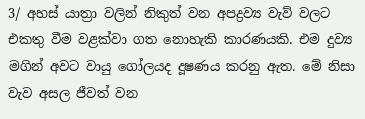3/ අහස් යාත්‍රා වලින් නිකුත් වන අපද්‍රව්‍ය වැව් වලට එකතු වීම වළක්වා ගත නොහැකි කාරණයකි. එම දුව්‍ය මගින් අවට වායු ගෝලයද දූෂණය කරනු ඇත. මේ නිසා වැව අසල ජීවත් වන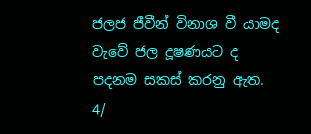ජලජ ජීවීන් විනාශ වී යාමද වැවේ ජල දූෂණයට ද පදනම සකස් කරනු ඇත.
4/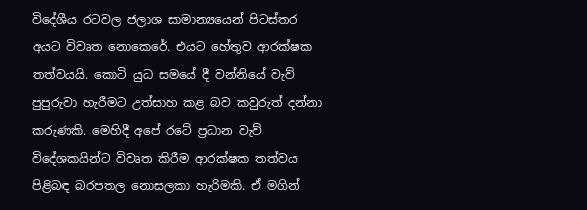විදේශීය රටවල ජලාශ සාමාන්‍යයෙන් පිටස්තර අයට විවෘත නොකෙරේ. එයට හේතුව ආරක්ෂක තත්වයයි. කොටි යුධ සමයේ දී වන්නියේ වැව් පුපුරුවා හැරීමට උත්සාහ කළ බව කවුරුත් දන්නා කරුණකි. මෙහිදී අපේ රටේ ප්‍රධාන වැව් විදේශකයින්ට විවෘත කිරීම ආරක්ෂක තත්වය පිළිබඳ බරපතල නොසලකා හැරිමකි. ඒ මගින්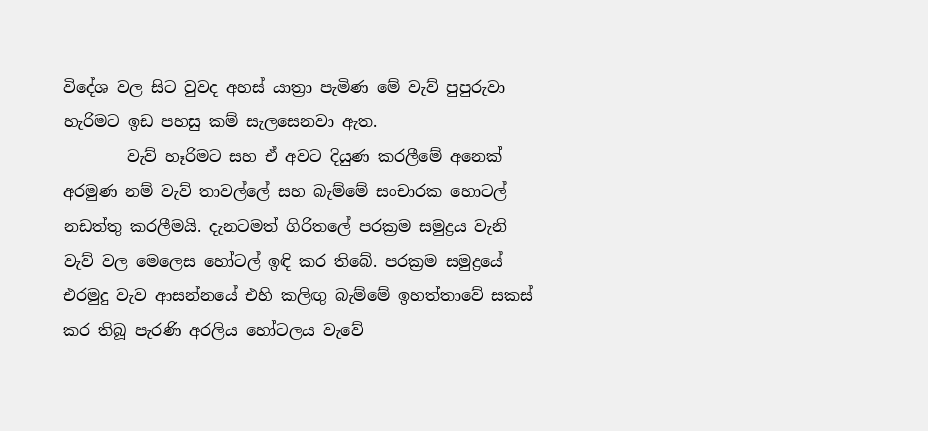විදේශ වල සිට වුවද අහස් යාත්‍රා පැමිණ මේ වැව් පුපුරුවා හැරිමට ඉඩ පහසු කම් සැලසෙනවා ඇත.
        වැව් හෑරිමට සහ ඒ අවට දියුණ කරලීමේ අනෙක් අරමුණ නම් වැව් තාවල්ලේ සහ බැම්මේ සංචාරක හොටල් නඩත්තු කරලීමයි. දැනටමත් ගිරිතලේ පරක්‍රම සමුද්‍රය වැනි වැව් වල මෙලෙස හෝටල් ඉඳි කර තිබේ. පරක්‍රම සමුද්‍රයේ එරමුදු වැව ආසන්නයේ එහි කලිඟු බැම්මේ ඉහත්තාවේ සකස් කර තිබූ පැරණි අරලිය හෝටලය වැවේ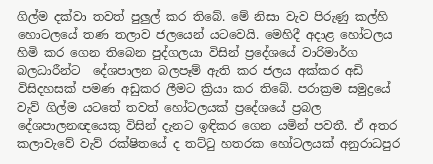ගිල්ම දක්වා තවත් පුලුල් කර තිබේ. මේ නිසා වැව පිරුණු කල්හි හොටලයේ තණ තලාව ජලයෙන් යටවෙයි. මෙහිදී අදාළ හෝටලය හිමි කර ගෙන තිබෙන පුද්ගලයා විසින් ප්‍රදේශයේ වාරිමාර්ග බලධාරීන්ට  දේශපාලන බලපෑම් ඇති කර ජලය අක්කර අඩි විසිදහසක් පමණ අඩුකර ලීමට ක්‍රියා කර තිබේ. පරාක්‍රම සමුද්‍රයේ වැව් ගිල්ම යටතේ තවත් හෝටලයක් ප්‍රදේශයේ ප්‍රබල දේශපාලනඥයෙකු විසින් දැනට ඉඳිකර ගෙන යමින් පවතී. ඒ අතර කලාවැවේ වැව් රක්ෂිතයේ ද තට්ටු හතරක හෝටලයක් අනුරාධපුර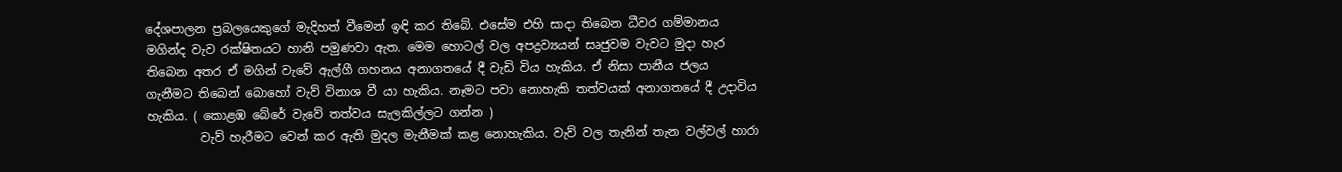දේශපාලන ප්‍රබලයෙකුගේ මැදිහත් වීමෙන් ඉඳි කර තිබේ. එසේම එහි සාදා තිබෙන ධීවර ගම්මානය මගින්ද වැව රක්ෂිතයට හානි පමුණවා ඇත. මෙම හොටල් වල අපද්‍රව්‍යයන් සෘජුවම වැවට මුදා හැර තිබෙන අතර ඒ මගින් වැවේ ඇල්ගී ගහනය අනාගතයේ දී වැඩි විය හැකිය. ඒ නිසා පානීය ජලය ගැනීමට තිබෙන් බොහෝ වැව් විනාශ වී යා හැකිය. නෑමට පවා නොහැකි තත්වයක් අනාගතයේ දී උදාවිය හැකිය. ( කොළඹ බේරේ වැවේ තත්වය සැලකිල්ලට ගන්න )
         වැව් හැරීමට වෙන් කර ඇති මුදල මැනීමක් කළ නොහැකිය. වැව් වල තැනින් තැන වල්වල් හාරා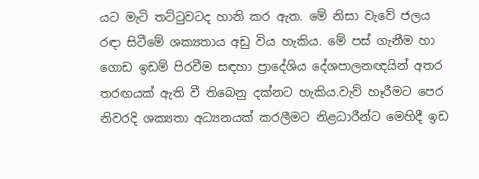යට මැටි තට්ටුවටද හානි කර ඇත. මේ නිසා වැවේ ජලය රඳා සිටීමේ ශක්‍යතාය අඩු විය හැකිය. මේ පස් ගැනීම හා ගොඩ ඉඩම් පිරවීම සඳහා ප්‍රාදේශිය දේශපාලනඥයින් අතර තරඟයක් ඇති වී තිබෙනු දක්නට හැකිය.වැව් හෑරීමට පෙර නිවරදි ශක්‍යතා අධ්‍යනයක් කරලීමට නිළධාරීන්ට මෙහිදී ඉඩ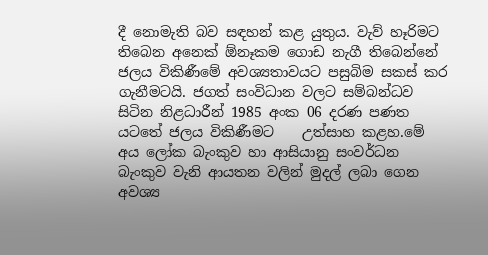දී නොමැති බව සඳහන් කළ යුතුය. වැව් හෑරිමට තිබෙන අනෙක් ඕනෑකම ගොඩ නැගී තිබෙන්නේ ජලය විකිණීමේ අවශ්‍යතාවයට පසුබිම සකස් කර ගැනීමටයි. ජගත් සංවිධාන වලට සම්බන්ධව සිටින නිළධාරීන් 1985 අංක 06 දරණ පණත යටතේ ජලය විකිණීමට    උත්සාහ කළහ.මේ අය ලෝක බැංකුව හා ආසියානු සංවර්ධන බැංකුව වැනි ආයතන වලින් මුදල් ලබා ගෙන අවශ්‍ය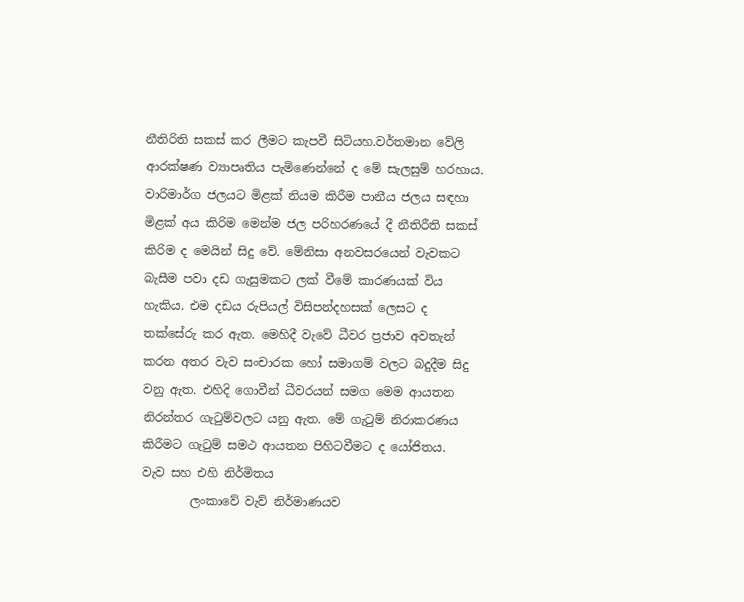නීතිරිති සකස් කර ලීමට කැපවී සිටියහ.වර්තමාන වේලි ආරක්ෂණ ව්‍යාපෘතිය පැමිණෙන්නේ ද මේ සැලසුම් හරහාය. වාරිමාර්ග ජලයට මිළක් නියම කිරීම පානීය ජලය සඳහා මිළක් අය කිරිම මෙන්ම ජල පරිහරණයේ දී නීතිරීති සකස් කිරිම ද මෙයින් සිදු වේ. මේනිසා අනවසරයෙන් වැවකට බැසීම පවා දඩ ගැසුමකට ලක් වීමේ කාරණයක් විය හැකිය. එම දඩය රුපියල් විසිපන්දහසක් ලෙසට ද තක්සේරු කර ඇත. මෙහිදී වැවේ ධීවර ප්‍රජාව අවතැන් කරන අතර වැව සංචාරක හෝ සමාගම් වලට බදුදීම සිදු වනු ඇත. එහිදි ගොවීන් ධීවරයන් සමග මෙම ආයතන නිරන්තර ගැටුම්වලට යනු ඇත. මේ ගැටුම් නිරාකරණය කිරීමට ගැටුම් සමථ ආයතන පිහිටවීමට ද යෝජිතය.
වැව සහ එහි නිර්මිතය
        ලංකාවේ වැව් නිර්මාණයව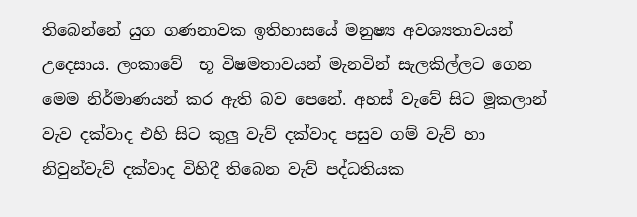තිබෙන්නේ යුග ගණනාවක ඉතිහාසයේ මනුෂ්‍ය අවශ්‍යතාවයන් උදෙසාය. ලංකාවේ  භූ විෂමතාවයන් මැනවින් සැලකිල්ලට ගෙන මෙම නිර්මාණයන් කර ඇති බව පෙනේ. අහස් වැවේ සිට මූකලාන් වැව දක්වාද එහි සිට කුලු වැව් දක්වාද පසුව ගම් වැව් හා නිවුන්වැව් දක්වාද විහිදී තිබෙන වැව් පද්ධතියක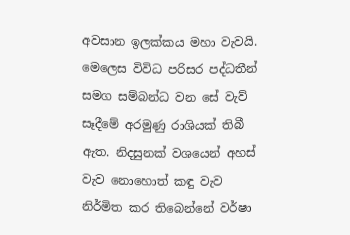අවසාන ඉලක්කය මහා වැවයි. මෙලෙස විවිධ පරිසර පද්ධතීන් සමග සම්බන්ධ වන සේ වැව් සෑදීමේ අරමුණු රාශියක් තිබී ඇත. නිදසුනක් වශයෙන් අහස් වැව නොහොත් කඳු වැව නිර්මිත කර තිබෙන්නේ වර්ෂා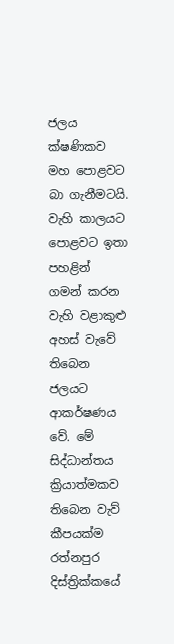ජලය ක්ෂණිකව මහ පොළවට බා ගැනීමටයි. වැහි කාලයට පොළවට ඉතා පහළින් ගමන් කරන වැහි වළාකුළු අහස් වැවේ තිබෙන ජලයට ආකර්ෂණය වේ. මේ සිද්ධාන්තය ක්‍රියාත්මකව තිබෙන වැව් කීපයක්ම රත්නපුර දිස්ත්‍රික්කයේ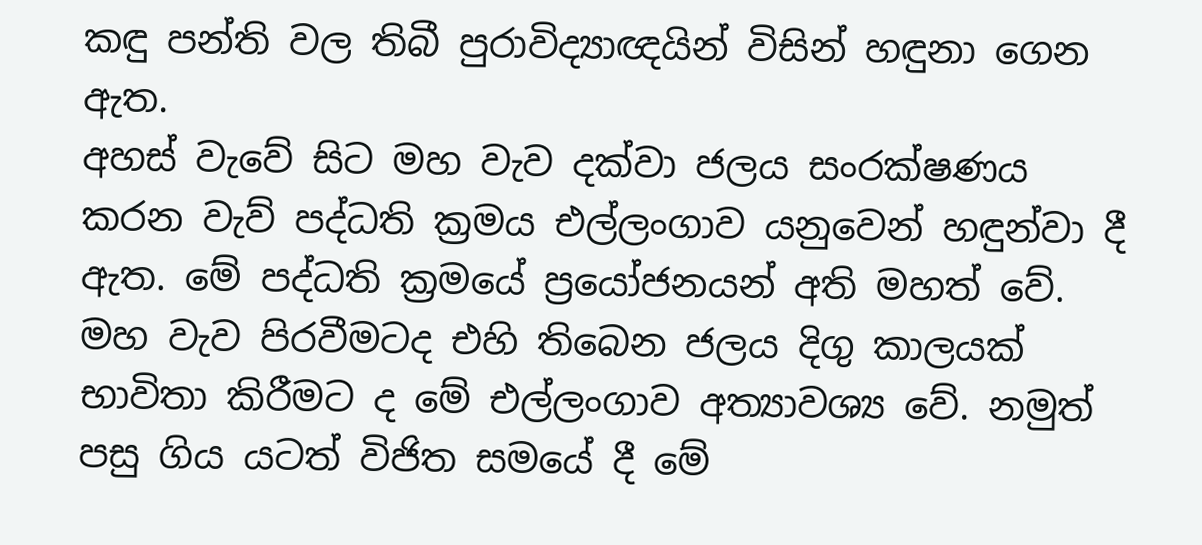කඳු පන්ති වල තිබී පුරාවිද්‍යාඥයින් විසින් හඳුනා ගෙන ඇත.
අහස් වැවේ සිට මහ වැව දක්වා ජලය සංරක්ෂණය කරන වැව් පද්ධති ක්‍රමය එල්ලංගාව යනුවෙන් හඳුන්වා දී ඇත. මේ පද්ධති ක්‍රමයේ ප්‍රයෝජනයන් අති මහත් වේ. මහ වැව පිරවීමටද එහි තිබෙන ජලය දිගු කාලයක් භාවිතා කිරීමට ද මේ එල්ලංගාව අත්‍යාවශ්‍ය වේ. නමුත් පසු ගිය යටත් විජිත සමයේ දී මේ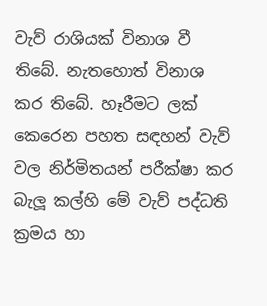වැව් රාශියක් විනාශ වී තිබේ. නැතහොත් විනාශ කර තිබේ. හෑරීමට ලක් කෙරෙන පහත සඳහන් වැව් වල නිර්මිතයන් පරීක්ෂා කර බැලූ කල්හි මේ වැව් පද්ධති ක්‍රමය හා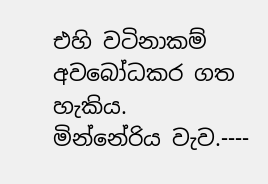එහි වටිනාකම් අවබෝධකර ගත හැකිය.
මින්නේරිය වැව.----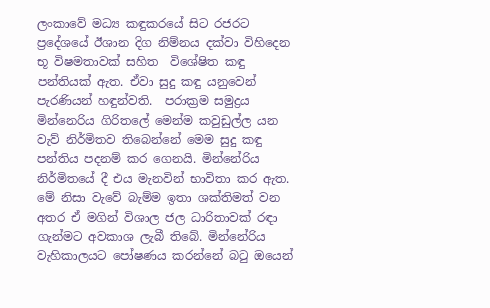ලංකාවේ මධ්‍ය කඳුකරයේ සිට රජරට ප්‍රදේශයේ ඊශාන දිග නිම්නය දක්වා විහිදෙන භූ විෂමතාවක් සහිත  විශේෂිත කඳු පන්තියක් ඇත. ඒවා සුදු කඳු යනුවෙන් පැරණියන් හඳුන්වති.  පරාක්‍රම සමුද්‍රය මින්නෙරිය ගිරිතලේ මෙන්ම කවුඩුල්ල යන වැව් නිර්මිතව තිබෙන්නේ මෙම සුදු කඳු පන්තිය පදනම් කර ගෙනයි. මින්නේරිය නිර්මිතයේ දී එය මැනවින් භාවිතා කර ඇත. මේ නිසා වැවේ බැම්ම ඉතා ශක්තිමත් වන අතර ඒ මගින් විශාල ජල ධාරිතාවක් රඳා ගැන්මට අවකාශ ලැබී තිබේ. මින්නේරිය වැහිකාලයට පෝෂණය කරන්නේ බටු ඔයෙන්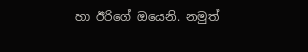හා ඊරිගේ ඔයෙනි. නමුත්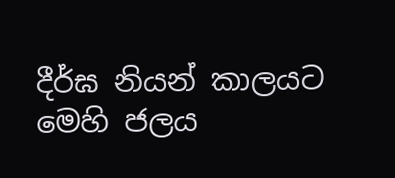දීර්ඝ නියන් කාලයට මෙහි ජලය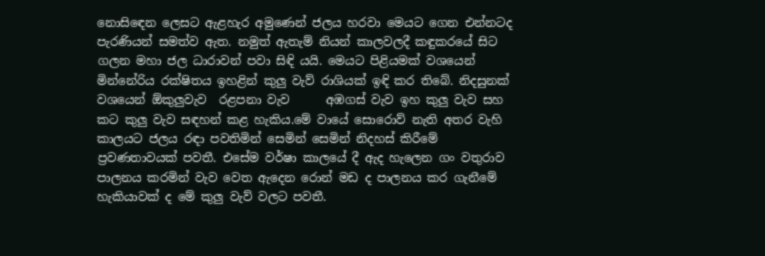නොසිඳෙන ලෙසට ඇළහැර අමුණෙන් ජලය හරවා මෙයට ගෙන එන්නටද පැරණියන් සමත්ව ඇත. නමුත් ඇතැම් නියන් කාලවලදී කඳුකරයේ සිට ගලන මහා ජල ධාරාවන් පවා සිඳි යයි. මෙයට පිළියමක් වශයෙන් මින්නේරිය රක්ෂිතය ඉහළින් කුලු වැව් රාශියක් ඉඳි කර තිබේ. නිදසුනක් වශයෙන් ඕකුලුවැව  රළපනා වැව      අඹගස් වැව ඉහ කුලු වැව සහ කට කුලු වැව සඳහන් කළ හැකිය.මේ වායේ සොරොව් නැති අතර වැහි කාලයට ජලය රඳා පවතිමින් සෙමින් සෙමින් නිදහස් කිරීමේ ප්‍රවණතාවයක් පවතී. එසේම වර්ෂා කාලයේ දී ඇද හැලෙන ගං වතුරාව පාලනය කරමින් වැව වෙත ඇදෙන රොන් මඩ ද පාලනය කර ගැනීමේ හැකියාවක් ද මේ කුලු වැව් වලට පවතී.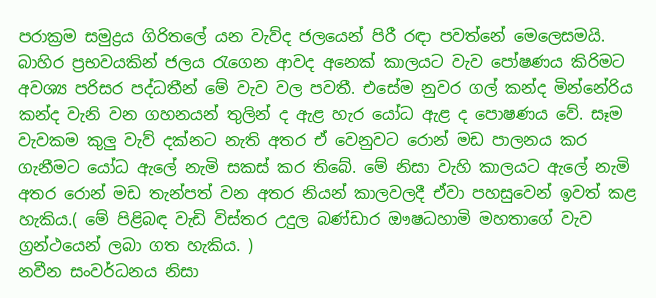පරාක්‍රම සමුද්‍රය ගිරිතලේ යන වැව්ද ජලයෙන් පිරී රඳා පවත්නේ මෙලෙසමයි. බාහිර ප්‍රභවයකින් ජලය රැගෙන ආවද අනෙක් කාලයට වැව පෝෂණය කිරිමට අවශ්‍ය පරිසර පද්ධතීන් මේ වැව වල පවතී. එසේම නුවර ගල් කන්ද මින්නේරිය කන්ද වැනි වන ගහනයන් තුලින් ද ඇළ හැර යෝධ ඇළ ද පොෂණය වේ. සෑම වැවකම කුලු වැව් දක්නට නැති අතර ඒ වෙනුවට රොන් මඩ පාලනය කර ගැනීමට යෝධ ඇලේ නැමි සකස් කර තිබේ. මේ නිසා වැහි කාලයට ඇලේ නැමි අතර රොන් මඩ තැන්පත් වන අතර නියන් කාලවලදී ඒවා පහසුවෙන් ඉවත් කළ හැකිය.( මේ පිළිබඳ වැඩි විස්තර උදුල බණ්ඩාර ඖෂධහාමි මහතාගේ වැව ග්‍රන්ථයෙන් ලබා ගත හැකිය. )
නවීන සංවර්ධනය නිසා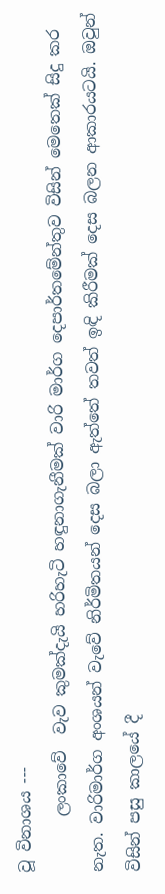වූ විනාශය ---
       ලංකාවේ  වැව කුමක්දැයි හරිහැටි හඳුනාගැනීමක් වාරි මාර්ග දෙපාර්තමේන්තුව විසින් මෙතෙක් සිදු කර නැත. වාරිමාර්ග අංශයන් වැවේ නිර්මිතයන් දෙස බලා ඇත්තේ තවත් ඉඳි කිරීමක් දෙස බලන ආකාරයටයි. ඔවුන් විසින් පසු කාලයේ දී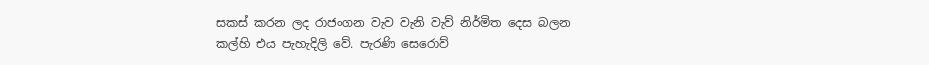සකස් කරන ලද රාජංගන වැව වැනි වැව් නිර්මිත දෙස බලන කල්හි එය පැහැදිලි වේ. පැරණි සෙරොව්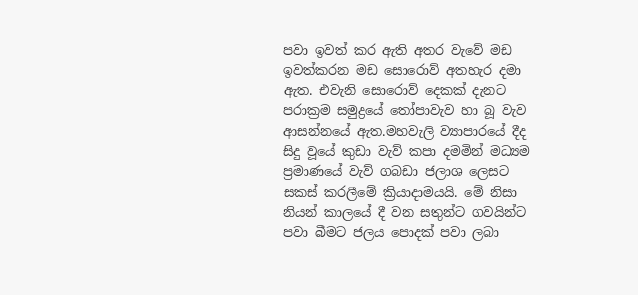පවා ඉවත් කර ඇති අතර වැවේ මඩ ඉවත්කරන මඩ සොරොව් අතහැර දමා ඇත. එවැනි සොරොව් දෙකක් දැනට පරාක්‍රම සමුද්‍රයේ තෝපාවැව හා බූ වැව ආසන්නයේ ඇත.මහවැලි ව්‍යාපාරයේ දීද සිදු වූයේ කුඩා වැව් කපා දමමින් මධ්‍යම ප්‍රමාණයේ වැව් ගබඩා ජලාශ ලෙසට සකස් කරලීමේ ක්‍රියාදාමයයි. මේ නිසා නියන් කාලයේ දී වන සතුන්ට ගවයින්ට පවා බීමට ජලය පොදක් පවා ලබා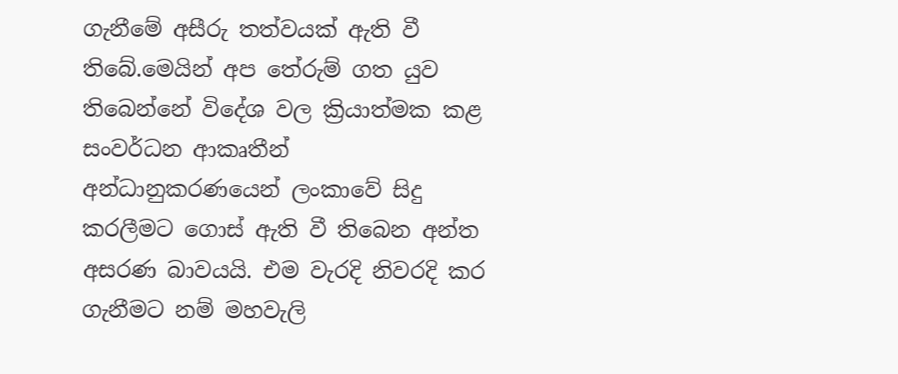ගැනීමේ අසීරු තත්වයක් ඇති වී තිබේ.මෙයින් අප තේරුම් ගත යුව තිබෙන්නේ විදේශ වල ක්‍රියාත්මක කළ සංවර්ධන ආකෘතීන් අන්ධානුකරණයෙන් ලංකාවේ සිදු කරලීමට ගොස් ඇති වී තිබෙන අන්ත අසරණ බාවයයි. එම වැරදි නිවරදි කර ගැනීමට නම් මහවැලි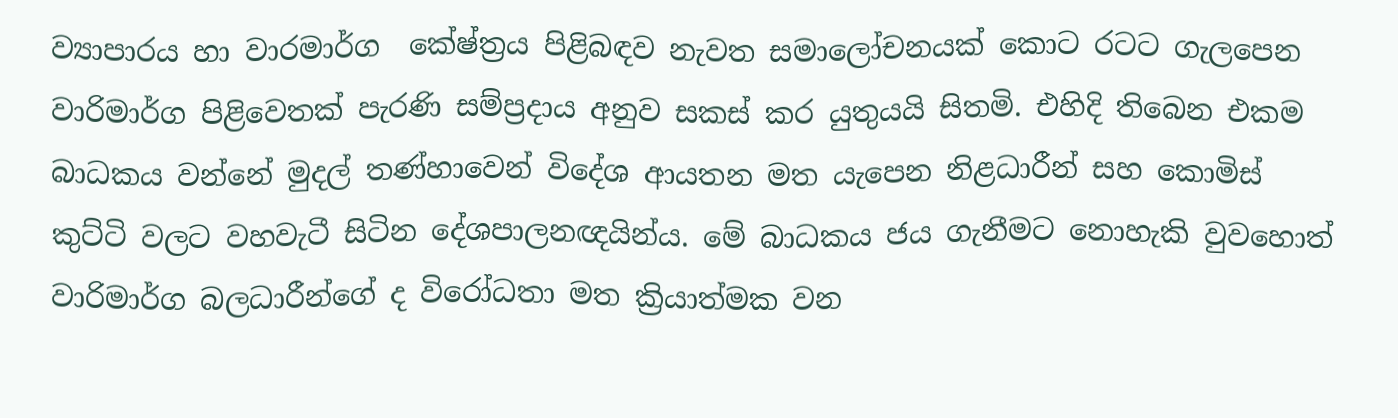ව්‍යාපාරය හා වාරමාර්ග  කේෂ්ත්‍රය පිළිබඳව නැවත සමාලෝචනයක් කොට රටට ගැලපෙන වාරිමාර්ග පිළිවෙතක් පැරණි සම්ප්‍රදාය අනුව සකස් කර යුතුයයි සිතමි. එහිදි තිබෙන එකම බාධකය වන්නේ මුදල් තණ්හාවෙන් විදේශ ආයතන මත යැපෙන නිළධාරීන් සහ කොමිස් කුට්ටි වලට වහවැටී සිටින දේශපාලනඥයින්ය. මේ බාධකය ජය ගැනීමට නොහැකි වුවහොත් වාරිමාර්ග බලධාරීන්ගේ ද විරෝධතා මත ක්‍රියාත්මක වන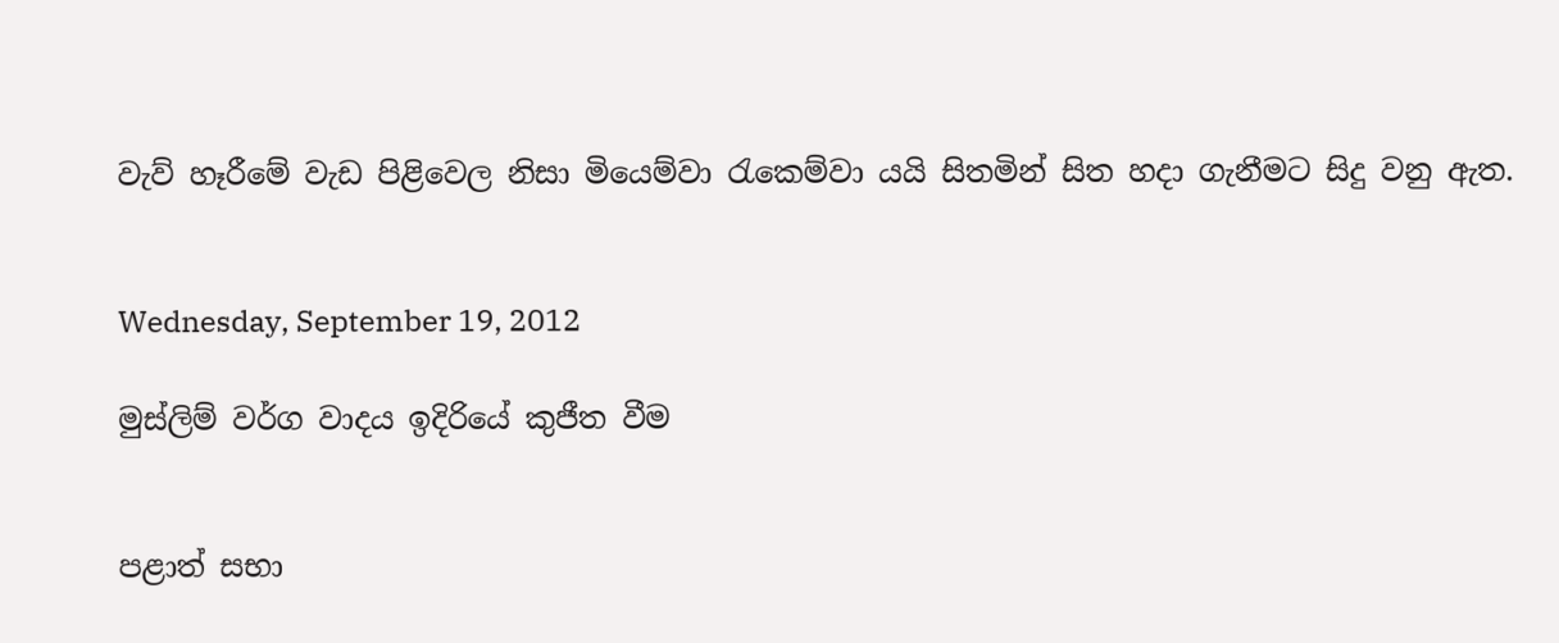වැව් හෑරීමේ වැඩ පිළිවෙල නිසා මියෙම්වා රැකෙම්වා යයි සිතමින් සිත හදා ගැනීමට සිදු වනු ඇත.


Wednesday, September 19, 2012

මුස්ලිම් වර්ග වාදය ඉදිරියේ කුජීත වීම

                                                                                                                                                                                                                                                                    පළාත් සභා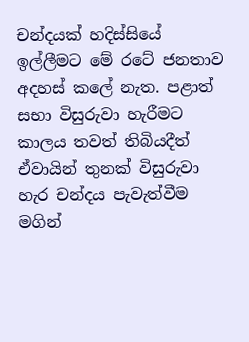චන්දයක් හදිස්සියේ ඉල්ලීමට මේ රටේ ජනතාව අදහස් කලේ නැත. පළාත් සභා විසුරුවා හැරීමට කාලය තවත් තිබියදීත් ඒවායින් තුනක් විසුරුවා හැර චන්දය පැවැත්වීම මගින්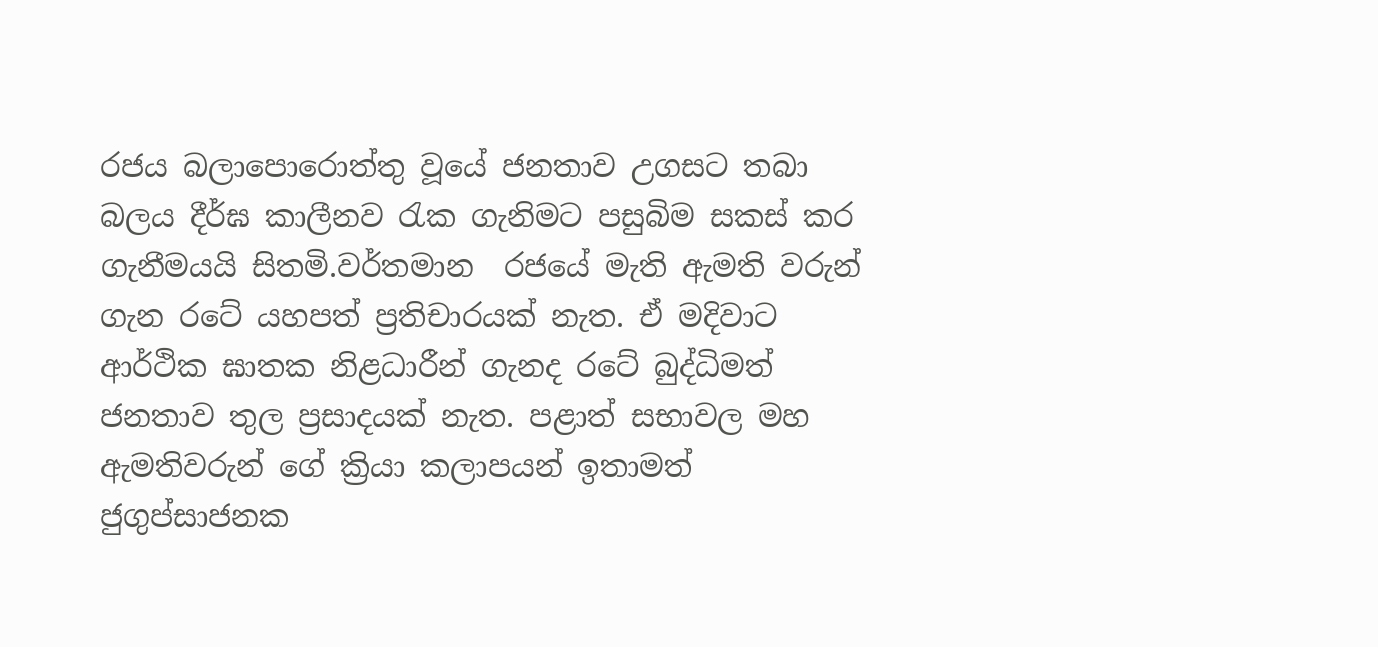රජය බලාපොරොත්තු වූයේ ජනතාව උගසට තබා බලය දීර්ඝ කාලීනව රැක ගැනිමට පසුබිම සකස් කර ගැනීමයයි සිතමි.වර්තමාන  රජයේ මැති ඇමති වරුන් ගැන රටේ යහපත් ප්‍රතිචාරයක් නැත. ඒ මදිවාට ආර්ථික ඝාතක නිළධාරීන් ගැනද රටේ බුද්ධිමත් ජනතාව තුල ප්‍රසාදයක් නැත. පළාත් සභාවල මහ ඇමතිවරුන් ගේ ක්‍රියා කලාපයන් ඉතාමත් ජුගුප්සාජනක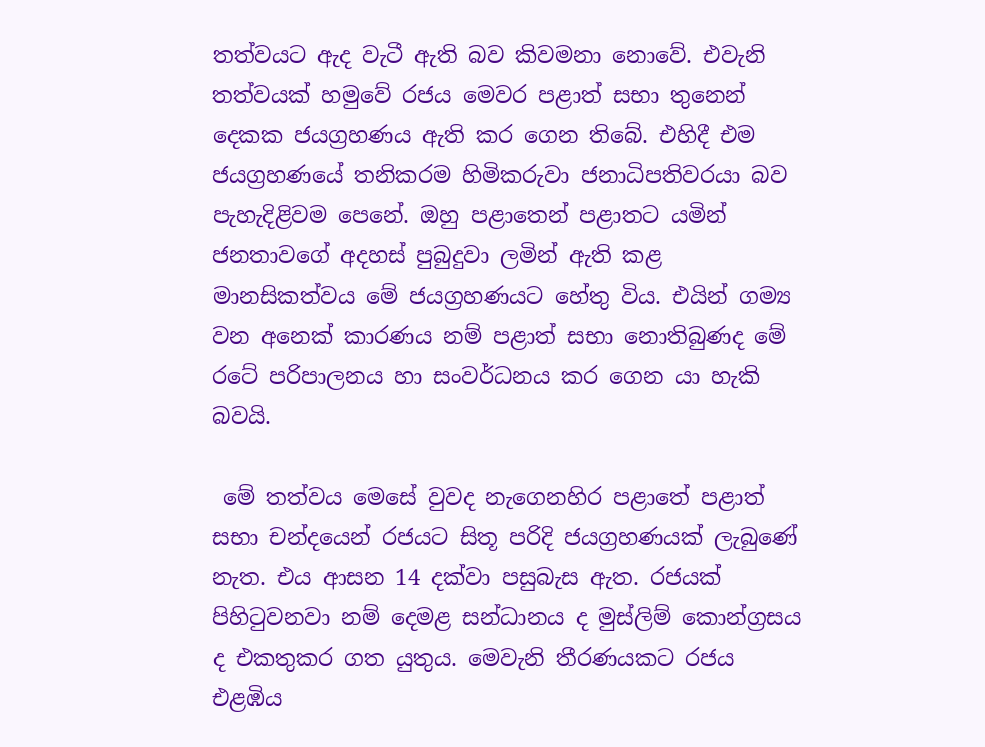තත්වයට ඇද වැටී ඇති බව කිවමනා නොවේ. එවැනි තත්වයක් හමුවේ රජය මෙවර පළාත් සභා තුනෙන් දෙකක ජයග්‍රහණය ඇති කර ගෙන තිබේ. එහිදී එම ජයග්‍රහණයේ තනිකරම හිමිකරුවා ජනාධිපතිවරයා බව පැහැදිළිවම පෙනේ. ඔහු පළාතෙන් පළාතට යමින් ජනතාවගේ අදහස් පුබුදුවා ලමින් ඇති කළ මානසිකත්වය මේ ජයග්‍රහණයට හේතු විය. එයින් ගම්‍ය  වන අනෙක් කාරණය නම් පළාත් සභා නොතිබුණද මේ රටේ පරිපාලනය හා සංවර්ධනය කර ගෙන යා හැකි බවයි.

 මේ තත්වය මෙසේ වුවද නැගෙනහිර පළාතේ පළාත් සභා චන්දයෙන් රජයට සිතූ පරිදි ජයග්‍රහණයක් ලැබුණේ නැත. එය ආසන 14 දක්වා පසුබැස ඇත. රජයක් පිහිටුවනවා නම් දෙමළ සන්ධානය ද මුස්ලිම් කොන්ග්‍රසය ද එකතුකර ගත යුතුය. මෙවැනි තීරණයකට රජය එළඹිය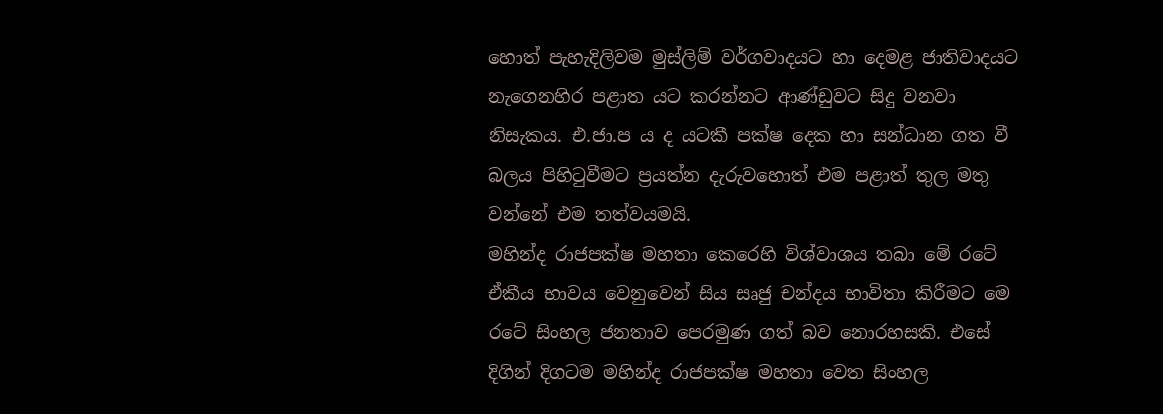හොත් පැහැදිලිවම මුස්ලිම් වර්ගවාදයට හා දෙමළ ජා‍තිවාදයට නැගෙනහිර පළාත යට කරන්නට ආණ්ඩුවට සිදු වනවා නිසැකය. එ.ජා.ප ය ද යටකී පක්ෂ දෙක හා සන්ධාන ගත වී බලය පිහිටුවීමට ප්‍රයත්න දැරුවහොත් එම පළාත් තුල මතු වන්නේ එම තත්වයමයි.                                                                                                       මහින්ද රාජපක්ෂ මහතා කෙරෙහි විශ්වාශය තබා මේ රටේ ඒකීය භාවය වෙනුවෙන් සිය සෘජු චන්දය භාවිතා කිරීමට මෙ රටේ සිංහල ජනතාව පෙරමුණ ගත් බව නොරහසකි. එසේ දිගින් දිගටම මහින්ද රාජපක්ෂ මහතා වෙත සිංහල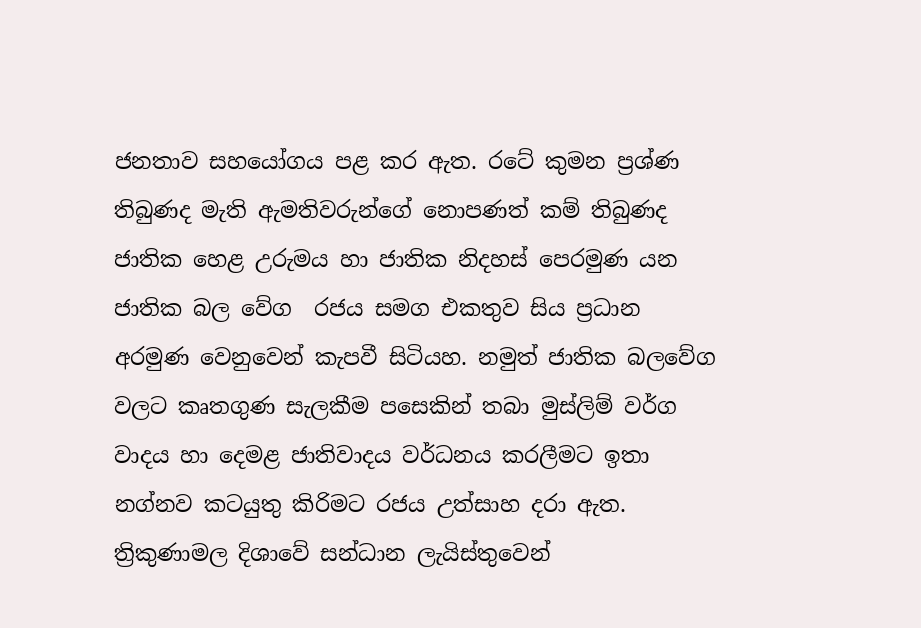ජනතාව සහයෝගය පළ කර ඇත. රටේ කුමන ප්‍රශ්ණ තිබුණද මැති ඇමතිවරුන්ගේ නොපණත් කම් තිබුණද  ජාතික හෙළ උරුමය හා ජාතික නිදහස් පෙරමුණ යන ජාතික බල වේග  රජය සමග එකතුව සිය ප්‍රධාන අරමුණ වෙනුවෙන් කැපවී සිටියහ. නමුත් ජාතික බලවේග වලට කෘතගුණ සැලකීම පසෙකින් තබා මුස්ලිම් වර්ග වාදය හා දෙමළ ජාතිවාදය වර්ධනය කරලීමට ඉතා නග්නව කටයුතු කිරිමට රජය උත්සාහ දරා ඇත. ත්‍රිකුණාමල දිශාවේ සන්ධාන ලැයිස්තුවෙන්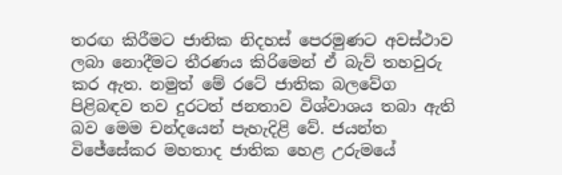තරඟ කිරීමට ජාතික නිදහස් පෙරමුණට අවස්ථාව ලබා නොදීමට තීරණය කිරිමෙන් ඒ බැව් තහවුරු කර ඇත. නමුත් මේ රටේ ජාතික බලවේග පිළිබඳව තව දුරටත් ජනතාව විශ්වාශය තබා ඇති බව මෙම චන්දයෙන් පැහැදිළි වේ. ජයන්ත විජේසේකර මහතාද ජාතික හෙළ උරුමයේ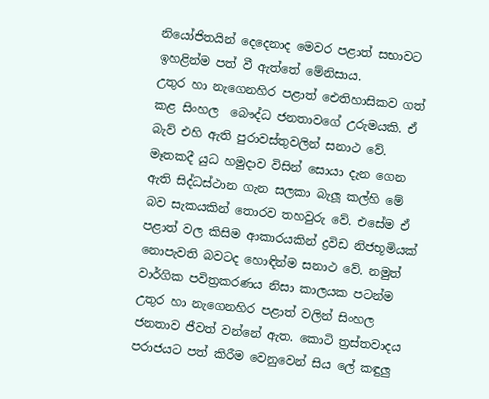නියෝජිතයින් දෙදෙනාද මෙවර පළාත් සභාවට ඉහළින්ම පත් වී ඇත්තේ මේනිසාය.                                                                                                                   උතුර හා නැගෙනහිර පළාත් ඓතිහාසිකව ගත් කළ සිංහල  බෞද්ධ ජනතාවගේ උරුමයකි. ඒ බැව් එහි ඇති පුරාවස්තුවලින් සනාථ වේ. මෑතකදී යුධ හමුදාව විසින් සොයා දැන ගෙන ඇති සිද්ධස්ථාන ගැන සලකා බැලූ කල්හි මේ බව සැකයකින් තොරව තහවුරු වේ. එසේම ඒ පළාත් වල කිසිම ආකාරයකින් ද්‍රවිඩ නිජභූමියක් නොපැවති බවටද හොඳින්ම සනාථ වේ. නමුත් වාර්ගික පවිත්‍රකරණය නිසා කාලයක පටන්ම උතුර හා නැගෙනහිර පළාත් වලින් සිංහල ජනතාව ජීවත් වන්නේ ඇත. කොටි ත්‍රස්තවාදය පරාජයට පත් කිරීම වෙනුවෙන් සිය ලේ කඳුලු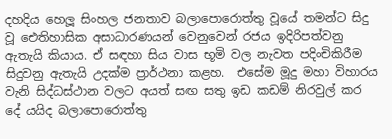දහදිය හෙලූ සිංහල ජනතාව බලාපොරොත්තු වූයේ තමන්ට සිදු වූ ඓතිහාසික අසාධාරණයන් වෙනුවෙන් රජය ඉදිරිපත්වනු ඇතැයි කියාය. ඒ සඳහා සිය වාස භූමි වල නැවත පදිංචිකිරීම සිදුවනු ඇතැයි උදක්ම ප්‍රාර්ථනා කළහ.  එසේම මූදු මහා විහාරය වැනි සිද්ධස්ථාන වලට අයත් සඟ සතු ඉඩ කඩම් නිරවුල් කර දේ යයිද බලාපොරොත්තු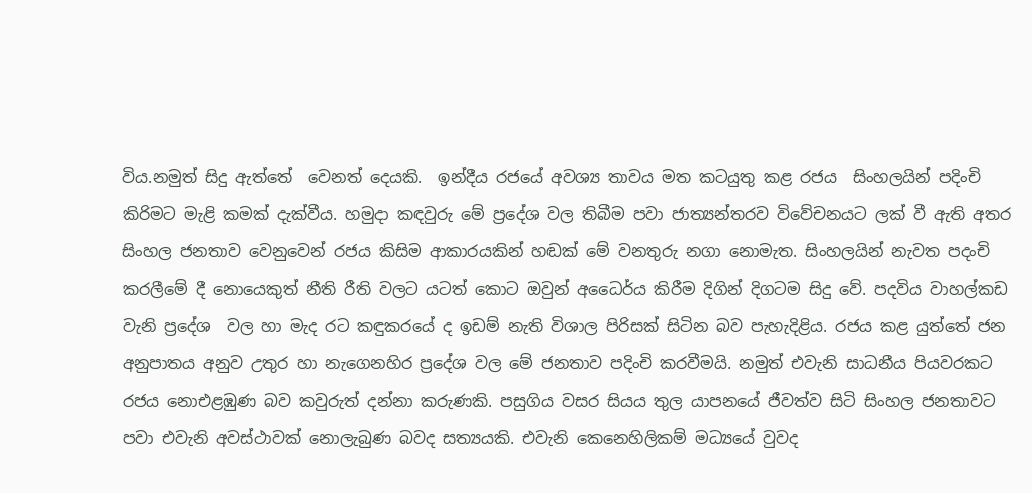විය.නමුත් සිදු ඇත්තේ  වෙනත් දෙයකි.  ඉන්දීය රජයේ අවශ්‍ය තාවය මත කටයුතු කළ රජය  සිංහලයින් පදිංචි කිරිමට මැළි කමක් දැක්වීය. හමුදා කඳවුරු මේ ප්‍රදේශ වල තිබීම පවා ජාත්‍යන්තරව විවේචනයට ලක් වී ඇති අතර සිංහල ජනතාව වෙනුවෙන් රජය කිසිම ආකාරයකින් හඬක් මේ වනතුරු නගා නොමැත. සිංහලයින් නැවත පදංචි කරලීමේ දී නොයෙකුත් නීති රීති වලට යටත් කොට ඔවුන් අධෛර්ය කිරීම දිගින් දිගටම සිදු වේ. පදවිය වාහල්කඩ වැනි ප්‍රදේශ  වල හා මැද රට කඳුකරයේ ද ඉඩම් නැති විශාල පිරිසක් සිටින බව පැහැදිළිය. රජය කළ යුත්තේ ජන අනුපාතය අනුව උතුර හා නැගෙනහිර ප්‍රදේශ වල මේ ජනතාව පදිංචි කරවීමයි. නමුත් එවැනි සාධනීය පියවරකට රජය නොඑළඹුණ බව කවුරුත් දන්නා කරුණකි. පසුගිය වසර සියය තුල යාපනයේ ජීවත්ව සිටි සිංහල ජනතාවට පවා එවැනි අවස්ථාවක් නොලැබුණ බවද සත්‍යයකි. එවැනි කෙනෙහිලිකම් මධ්‍යයේ වුවද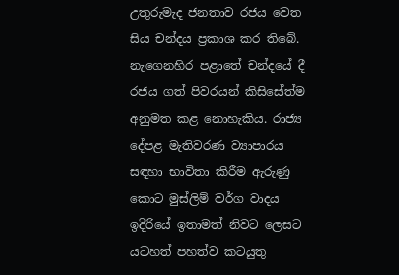උතුරුමැද ජනතාව රජය වෙත සිය චන්දය ප්‍රකාශ කර තිබේ.                                                                                                                                                           නැගෙනහිර පළාතේ චන්දයේ දී රජය ගත් පිවරයන් කිසිසේත්ම අනුමත කළ නොහැකිය. රාජ්‍ය දේපළ මැතිවරණ ව්‍යාපාරය සඳහා භාවිතා කිරීම ඇරුණු කොට මුස්ලිම් වර්ග වාදය ඉදිරියේ ඉතාමත් නිවට ලෙසට යටහත් පහත්ව කටයුතු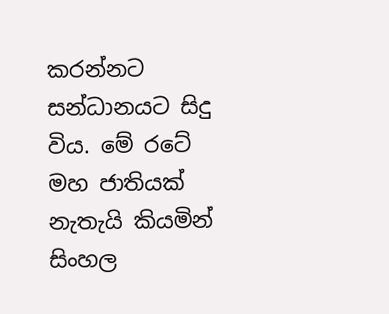කරන්නට සන්ධානයට සිදු විය. මේ රටේ මහ ජාතියක් නැතැයි කියමින් සිංහල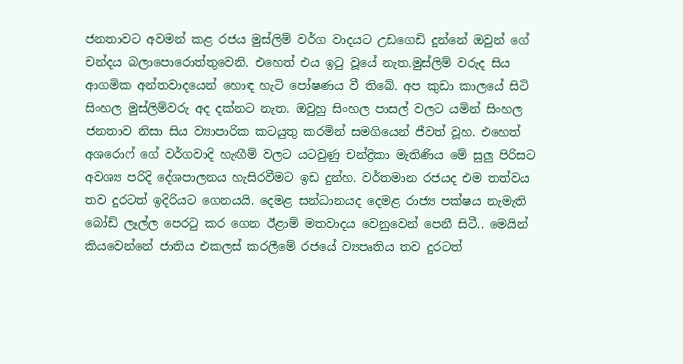ජනතාවට අවමන් කළ රජය මුස්ලිම් වර්ග වාදයට උඩගෙඩි දුන්නේ ඔවුන් ගේ චන්දය බලාපොරොත්තුවෙනි. එහෙත් එය ඉටු වූයේ නැත.මුස්ලිම් වරුද සිය ආගමික අන්තවාදයෙන් හොඳ හැටි පෝෂණය වී තිබේ. අප කුඩා කාලයේ සිටි සිංහල මුස්ලිම්වරු අද දක්නට නැත. ඔවුහු සිංහල පාසල් වලට යමින් සිංහල ජනතාව නිසා සිය ව්‍යාපාරික කටයුතු කරමින් සමගියෙන් ජීවත් වූහ. එහෙත් අශරොෆ් ගේ වර්ගවාදි හැඟීම් වලට යටවුණු චන්ද්‍රිකා මැතිණිය මේ සුලු පිරිසට අවශ්‍ය පරිදි දේශපාලනය හැසිරවීමට ඉඩ දුන්හ. වර්තමාන රජයද එම තත්වය තව දුරටත් ඉදිරියට ගෙනයයි. දෙමළ සන්ධානයද දෙමළ රාජ්‍ය පක්ෂය නැමැති බෝඩ් ලෑල්ල පෙරටු කර ගෙන ඊළාම් මතවාදය වෙනුවෙන් පෙනී සිටී.. මෙයින් කියවෙන්නේ ජාතිය එකලස් කරලීමේ රජයේ ව්‍යපෘතිය තව දුරටත්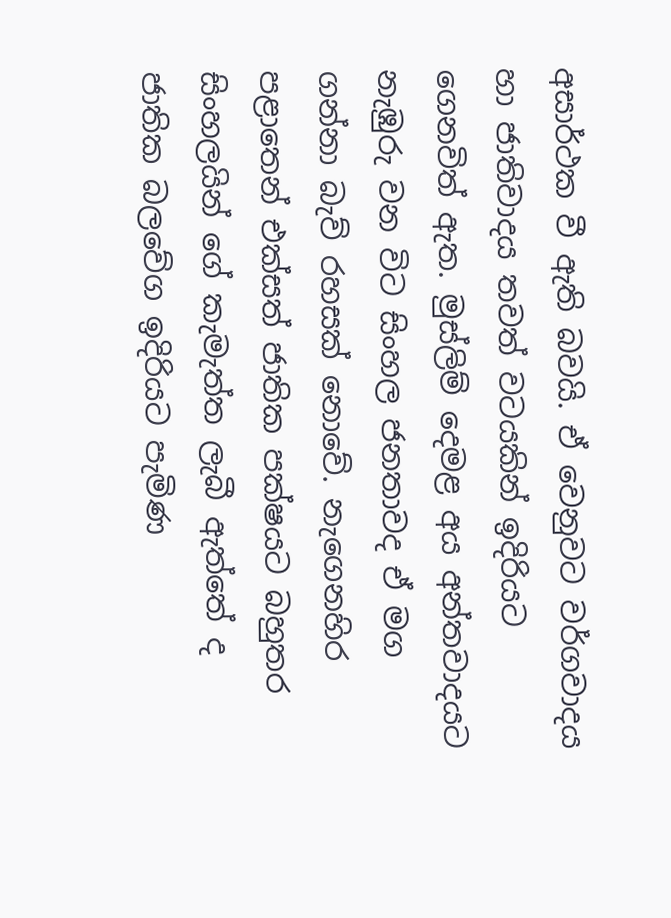අසාර්ථක වී ඇති බවයි. ඒ වෙනුවට වර්ගවාදය හා ජාතිවාදය තවත් වටයකින් ඉදිරියට ගෙනවිත් ඇත. මුස්ලිම් දෙමළ අය අන්තවාදයට නැඹුරු ව‍න විට සිංහල ජනතාවද ඒ මග ගන්නා බැව් රහසක් නොවේ. නැගෙනහිර පළාතෙන් එක්සත් ජාතික පක්ෂයට බහුතර සිංහලයින් ගේ කැමැත්ත ලැබී ඇත්තේ ද ජාතික බලවේග ඉදිරියට පැමිණ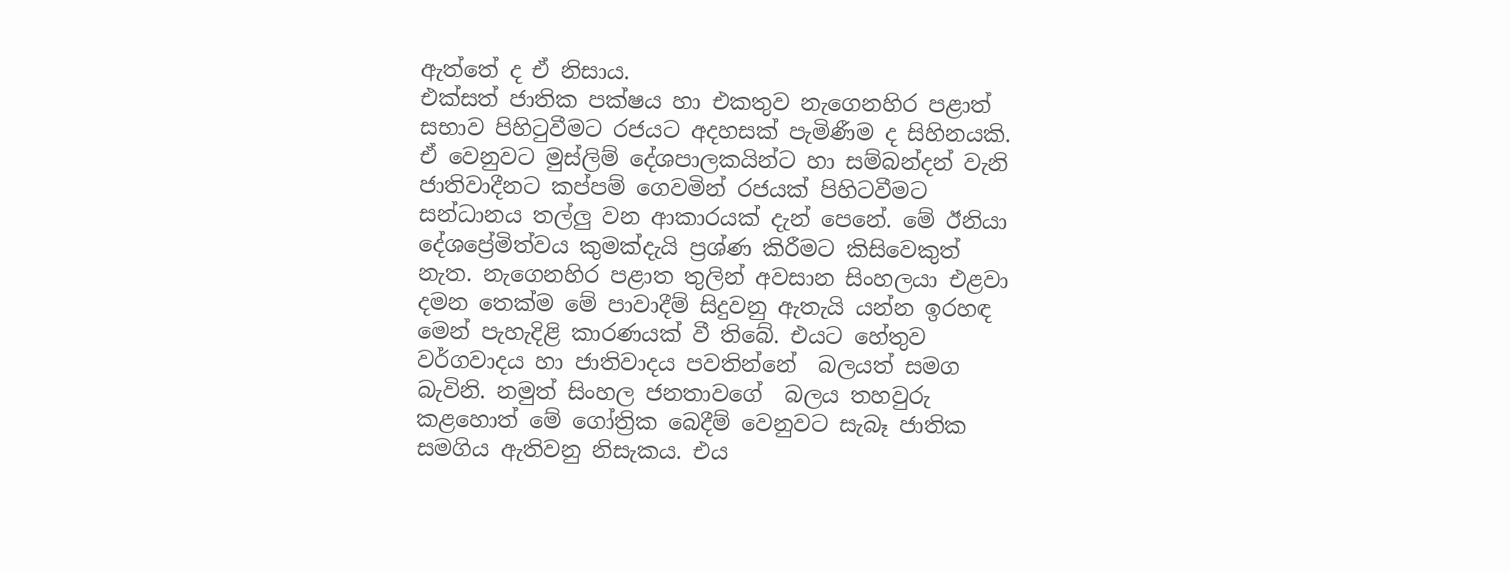ඇත්තේ ද ඒ නිසාය.                                                                                                                                                     එක්සත් ජාතික පක්ෂය හා එකතුව නැගෙනහිර පළාත් සභාව පිහිටුවීමට රජයට අදහසක් පැමිණීම ද සිහිනයකි. ඒ වෙනුවට මුස්ලිම් දේශපාලකයින්ට හා සම්බන්දන් වැනි ජාතිවාදීනට කප්පම් ගෙවමින් රජයක් පිහිටවීමට සන්ධානය තල්ලු වන ආකාරයක් දැන් පෙනේ. මේ ඊනියා දේශප්‍රේමිත්වය කුමක්දැයි ප්‍රශ්ණ කිරීමට කිසිවෙකුත් නැත. නැගෙනහිර පළා‍ත තුලින් අවසාන සිංහලයා එළවා දමන තෙක්ම මේ පාවාදීම් සිදුවනු ඇතැයි යන්න ඉරහඳ මෙන් පැහැදිළි කාරණයක් වී තිබේ. එයට හේතුව වර්ගවාදය හා ජාතිවාදය පවතින්නේ  බලයත් සමග බැවිනි. නමුත් සිංහල ජනතාවගේ  බලය තහවුරු කළහොත් මේ ගෝත්‍රික බෙදීම් වෙනුවට සැබෑ ජාතික සමගිය ඇතිවනු නිසැකය. එය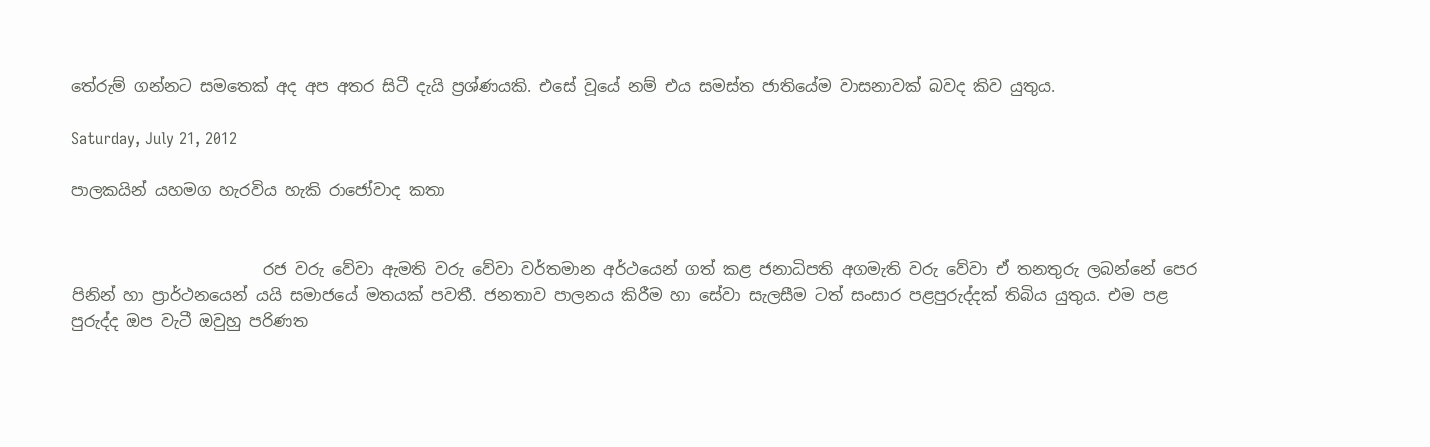තේරුම් ගන්නට සමතෙක් අද අප අතර සිටී දැයි ප්‍රශ්ණයකි. එසේ වූයේ නම් එය සමස්ත ජාතියේම වාසනාවක් බවද කිව යුතුය.

Saturday, July 21, 2012

පාලකයින් යහමග හැරවිය හැකි රාජෝවාද කතා


                        රජ වරු වේවා ඇමති වරු වේවා වර්තමාන අර්ථයෙන් ගත් කළ ජනාධිපති අගමැති වරු වේවා ඒ තනතුරු ලබන්නේ පෙර පිනින් හා ප්‍රාර්ථනයෙන් යයි සමාජයේ මතයක් පවතී. ජනතාව පාලනය කිරීම හා සේවා සැලසීම ටත් සංසාර පළපුරුද්දක් තිබිය යුතුය. එම පළ පුරුද්ද ඔප වැටී ඔවුහු පරිණත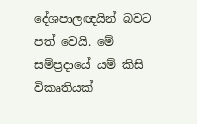දේශපාලඥයින් බවට පත් වෙයි. මේ සම්ප්‍රදායේ යම් කිසි විකෘතියක්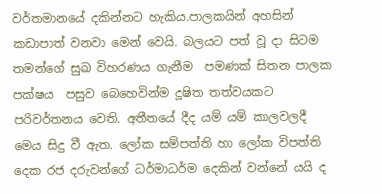වර්තමානයේ දකින්නට හැකිය.පාලකයින් අහසින් කඩාපාත් වනවා මෙන් වෙයි. බලයට පත් වූ දා සිටම තමන්ගේ සුඛ විහරණය ගැනීම  පමණක් සිතන පාලක පක්ෂය  පසුව බෙහෙවින්ම දූෂිත තත්වයකට පරිවර්තනය වෙති. අතීතයේ දීද යම් යම් කාලවලදී මෙය සිදු වී ඇත. ලෝක සම්පත්ති හා ලෝක විපත්ති දෙක රජ දරුවන්ගේ ධර්මාධර්ම දෙකින් වන්නේ යයි ද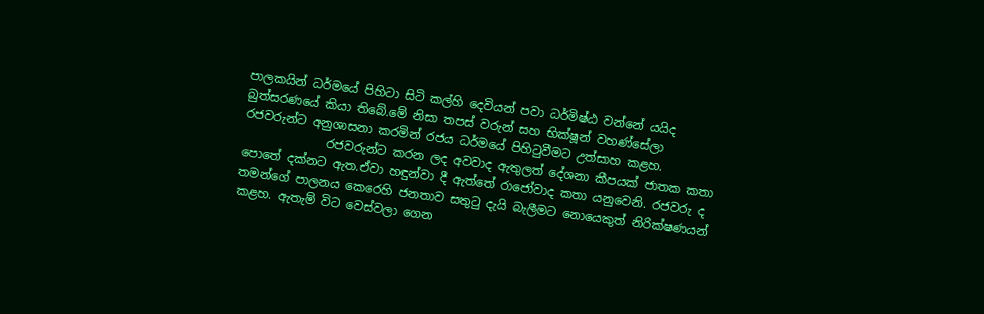පාලකයින් ධර්මයේ පිහිටා සිටි කල්හි දෙවියන් පවා ධර්මිෂ්ඨ වන්නේ යයිද බුත්සරණයේ කියා තිබේ.මේ නිසා තපස් වරුන් සහ භික්ෂූන් වහණ්සේලා රජවරුන්ට අනුශාසනා කරමින් රජය ධර්මයේ පිහිටුවීමට උත්සාහ කළහ.
              රජවරුන්ට කරන ලද අවවාද ඇතුලත් දේශනා කීපයක් ජාතක කතා පොතේ දක්නට ඇත.ඒවා හඳුන්වා දී ඇත්තේ රාජෝවාද කතා යනුවෙනි. රජවරු ද තමන්ගේ පාලනය කෙරෙහි ජනතාව සතුටු දැයි බැලීමට නොයෙකුත් නිරික්ෂණයන් කළහ. ඇතැම් විට වෙස්වලා ගෙන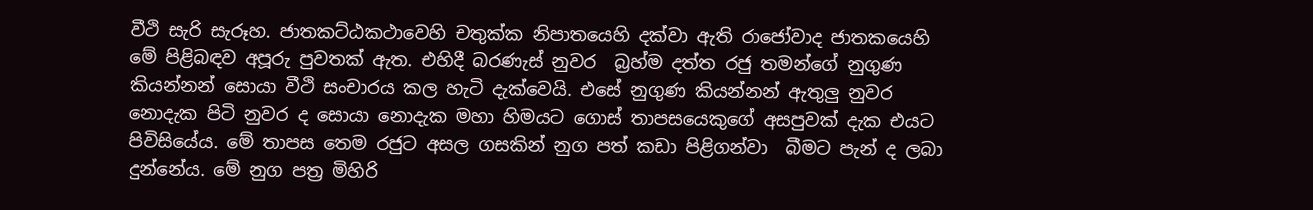වීථි සැරි සැරූහ. ජාතකට්ඨකථාවෙහි චතුක්ක නිපාතයෙහි දක්වා ඇති රාජෝවාද ජාතකයෙහි මේ පිළිබඳව අපූරු පුවතක් ඇත. එහිදී බරණැස් නුවර  බ්‍රහ්ම දත්ත රජු තමන්ගේ නුගුණ කියන්නන් සොයා වීථි සංචාරය කල හැටි දැක්වෙයි. එසේ නුගුණ කියන්නන් ඇතුලු නුවර නොදැක පිටි නුවර ද සොයා නොදැක මහා හිමයට ගොස් තාපසයෙකුගේ අසපුවක් දැක එයට පිවිසියේය. මේ තාපස තෙම රජුට අසල ගසකින් නුග පත් කඩා පිළිගන්වා  බීමට පැන් ද ලබා දුන්නේය. මේ නුග පත්‍ර මිහිරි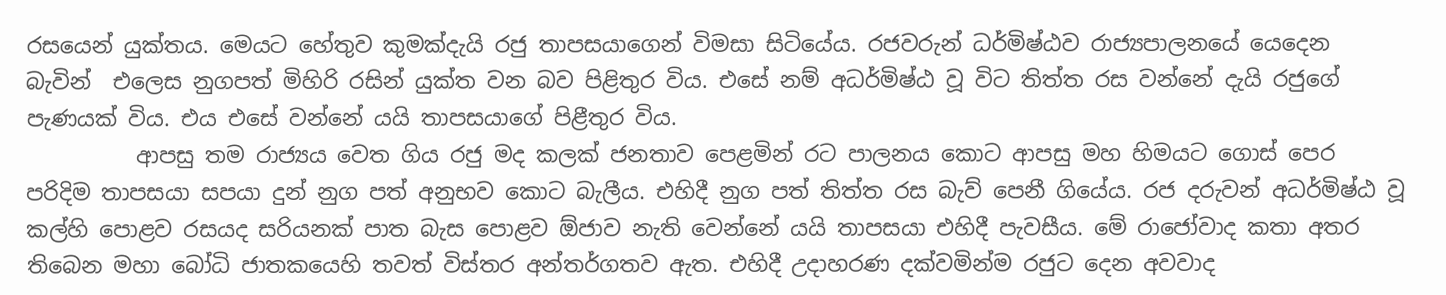රසයෙන් යුක්තය. මෙයට හේතුව කුමක්දැයි රජු තාපසයාගෙන් විමසා සිටියේය. රජවරුන් ධර්මිෂ්ඨව රාජ්‍යපාලනයේ යෙදෙන බැවින්  එලෙස නුගපත් මිහිරි රසින් යුක්ත වන බව පිළිතුර විය. එසේ නම් අධර්මිෂ්ඨ වූ විට තිත්ත රස වන්නේ දැයි රජුගේ පැණයක් විය. එය එසේ වන්නේ යයි තාපසයාගේ පිළීතුර විය.
          ආපසු තම රාජ්‍යය වෙත ගිය රජු මද කලක් ජනතාව පෙළමින් රට පාලනය කොට ආපසු මහ හිමයට ගොස් පෙර පරිදිම තාපසයා සපයා දුන් නුග පත් අනුභව කොට බැලීය. එහිදී නුග පත් තිත්ත රස බැව් පෙනී ගියේය. රජ දරුවන් අධර්මිෂ්ඨ වූ කල්හි පොළව රසයද සරියනක් පාත බැස පොළව ඕජාව නැති වෙන්නේ යයි තාපසයා එහිදී පැවසීය. මේ රාජෝවාද කතා අතර තිබෙන මහා බෝධි ජාතකයෙහි තවත් විස්තර අන්තර්ගතව ඇත. එහිදී උදාහරණ දක්වමින්ම රජුට දෙන අවවාද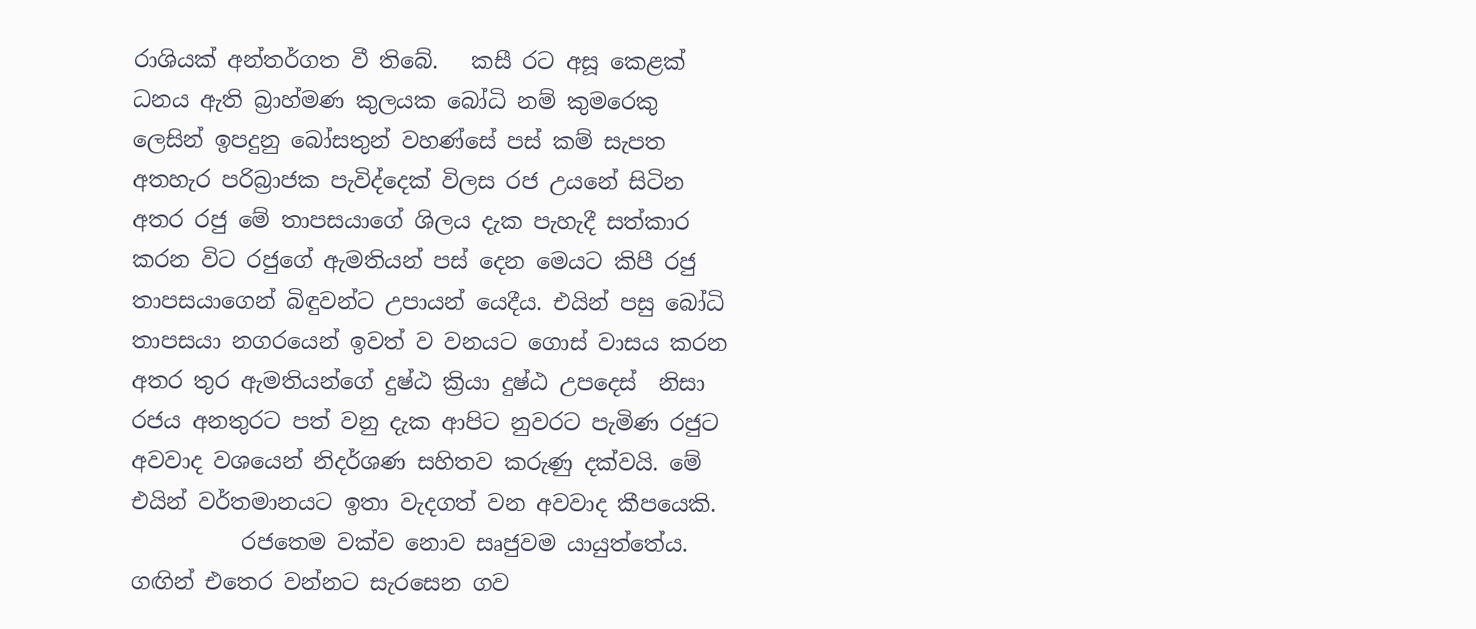රාශියක් අන්තර්ගත වී තිබේ.   කසී රට අසූ කෙළක් ධනය ඇති බ්‍රාහ්මණ කුලයක බෝධි නම් කුමරෙකු ලෙසින් ඉපදුනු බෝසතුන් වහණ්සේ පස් කම් සැපත අතහැර පරිබ්‍රාජක පැවිද්දෙක් විලස රජ උයනේ සිටින අතර රජු මේ තාපසයාගේ ශිලය දැක පැහැදී සත්කාර කරන විට රජුගේ ඇමතියන් පස් දෙන මෙයට කිපී රජු තාපසයාගෙන් බිඳුවන්ට උපායන් යෙදීය. එයින් පසු බෝධි තාපසයා නගරයෙන් ඉවත් ව වනයට ගොස් වාසය කරන අතර තුර ඇමතියන්ගේ දුෂ්ඨ ක්‍රියා දුෂ්ඨ උපදෙස්  නිසා රජය අනතුරට පත් වනු දැක ආපිට නුවරට පැමිණ රජුට අවවාද වශයෙන් නිදර්ශණ සහිතව කරුණු දක්වයි. මේ එයින් වර්තමානයට ඉතා වැදගත් වන අවවාද කීපයෙකි.
          රජතෙම වක්ව නොව සෘජුවම යායුත්තේය. ගඟින් එතෙර වන්නට සැරසෙන ගව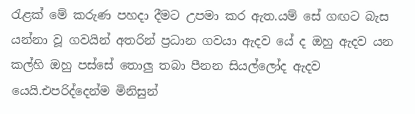රැළක් මේ කරුණ පහදා දීමට උපමා කර ඇත.යම් සේ ගඟට බැස යන්නා වූ ගවයින් අතරින් ප්‍රධාන ගවයා ඇදව යේ ද ඔහු ඇදව යන කල්හි ඔහු පස්සේ තොලු තබා පීනන සියල්ලෝද ඇදව යෙයි.එපරිද්දෙන්ම මිනිසුන්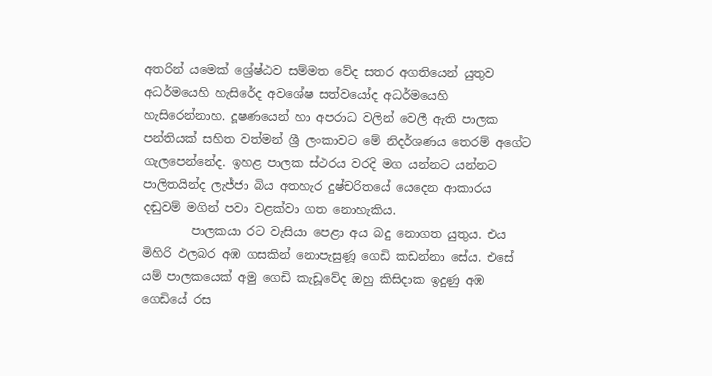අතරින් යමෙක් ශ්‍රේෂ්ඨව සම්මත වේද සතර අගතියෙන් යුතුව අධර්මයෙහි හැසිරේද අවශේෂ සත්වයෝද අධර්මයෙහි හැසිරෙන්නාහ. දූෂණයෙන් හා අපරාධ වලින් වෙලී ඇති පාලක පන්තියක් සහිත වත්මන් ශ්‍රී ලංකාවට මේ නිදර්ශණය තෙරම් අගේට ගැලපෙන්නේද. ඉහළ පාලක ස්ථරය වරදි මග යන්නට යන්නට පාලිතයින්ද ලැජ්ජා බිය අතහැර දුෂ්චරිතයේ යෙදෙන ආකාරය දඬුවම් මගින් පවා වළක්වා ගත නොහැකිය.
        පාලකයා රට වැසියා පෙළා අය බදු නොගත යුතුය. එය මිහිරි ඵලබර අඹ ගසකින් නොපැසුණූ ගෙඩි කඩන්නා සේය. එසේ යම් පාලකයෙක් අමු ගෙඩි කැඩූවේද ඔහු කිසිදාක ඉදුණු අඹ ගෙඩියේ රස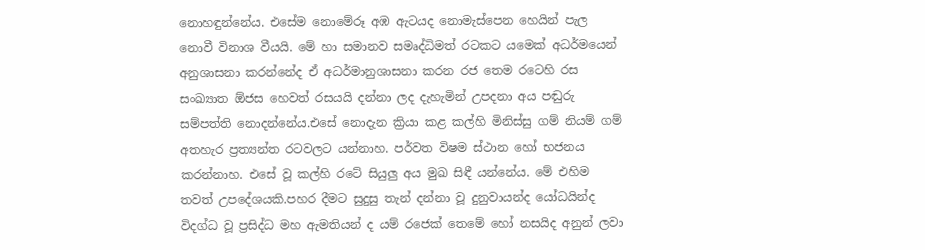නොහඳුන්නේය. එසේම නොමේරූ අඹ ඇටයද නොමැස්පෙන හෙයින් පැල නොවී විනාශ වීයයි. මේ හා සමානව සමෘද්ධිමත් රටකට යමෙක් අධර්මයෙන් අනුශාසනා කරන්නේද ඒ අධර්මානුශාසනා කරන රජ තෙම රටෙහි රස සංඛ්‍යාත ඕජස හෙවත් රසයයි දන්නා ලද දැහැමින් උපදනා අය පඬුරු සම්පත්ති නොදන්නේය.එසේ නොදැන ක්‍රියා කළ කල්හි මිනිස්සු ගම් නියම් ගම් අතහැර ප්‍රත්‍යන්ත රටවලට යන්නාහ. පර්වත විෂම ස්ථාන හෝ භජනය කරන්නාහ. එසේ වූ කල්හි රටේ සියුලු අය මුඛ සිඳී යන්නේය. මේ එහිම තවත් උපදේශයකි.පහර දීමට සුදුසු තැන් දන්නා වූ දුනුවායන්ද යෝධයින්ද විදග්ධ වූ ප්‍රසිද්ධ මහ ඇමතියන් ද යම් රජෙක් තෙමේ හෝ නසයිද අනුන් ලවා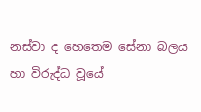නස්වා ද හෙතෙම සේනා බලය හා විරුද්ධ වූයේ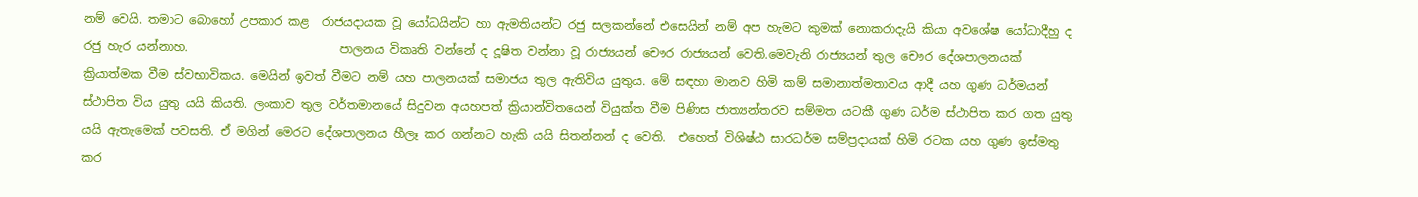නම් වෙයි. තමාට බොහෝ උපකාර කළ  රාජයදායක වූ යෝධයින්ට හා ඇමතියන්ට රජු සලකන්නේ එසෙයින් නම් අප හැමට කුමක් නොකරාදැයි කියා අවශේෂ යෝධාදීහු ද රජු හැර යන්නාහ.                         පාලනය විකෘති වන්නේ ද දූෂිත වන්නා වූ රාජ්‍යයන් චෞර රාජ්‍යයන් වෙති.මෙවැනි රාජ්‍යයන් තුල චෞර දේශපාලනයක් ක්‍රියාත්මක වීම ස්වභාවිකය. මෙයින් ඉවත් වීමට නම් යහ පාලනයක් සමාජය තුල ඇතිවිය යුතුය. මේ සඳහා මානව හිමි කම් සමානාත්මතාවය ආදී යහ ගුණ ධර්මයන් ස්ථාපිත විය යුතු යයි කියති. ලංකාව තුල වර්තමානයේ සිදුවන අයහපත් ක්‍රියාන්විතයෙන් වියුක්ත වීම පිණිස ජාත්‍යන්තරව සම්මත යටකී ගුණ ධර්ම ස්ථාපිත කර ගත යුතු යයි ඇතැමෙක් පවසති. ඒ මගින් මෙරට දේශපාලනය හීලෑ කර ගන්නට හැකි යයි සිතන්නන් ද වෙති.  එහෙත් විශිෂ්ඨ සාරධර්ම සම්ප්‍රදායක් හිමි රටක යහ ගුණ ඉස්මතු කර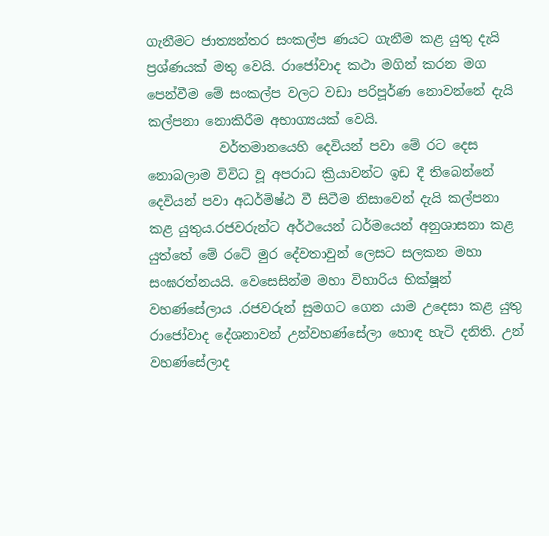ගැනීමට ජාත්‍යන්තර සංකල්ප ණයට ගැනීම කළ යුතු දැයි ප්‍රශ්ණයක් මතු වෙයි. රාජෝවාද කථා මගින් කරන මග පෙන්වීම මේ සංකල්ප වලට වඩා පරිපූර්ණ නොවන්නේ දැයි කල්පනා නොකිරීම අභාග්‍යයක් වෙයි.
           වර්තමානයෙහි දෙවියන් පවා මේ රට දෙස නොබලාම විවිධ වූ අපරාධ ක්‍රියාවන්ට ඉඩ දී තිබෙන්නේ දෙවියන් පවා අධර්මිෂ්ඨ වී සිටීම නිසාවෙන් දැයි කල්පනා කළ යුතුය.රජවරුන්ට අර්ථයෙන් ධර්මයෙන් අනුශාසනා කළ යුත්තේ මේ රටේ මුර දේවතාවුන් ලෙසට සලකන මහා සංඝරත්නයයි. වෙසෙසින්ම මහා විහාරිය භික්ෂූන් වහණ්සේලාය .රජවරුන් සුමගට ගෙන යාම උදෙසා කළ යුතු රාජෝවාද දේශනාවන් උන්වහණ්සේලා හොඳ හැටි දනිති. උන් වහණ්සේලාද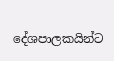දේශපාලකයින්ට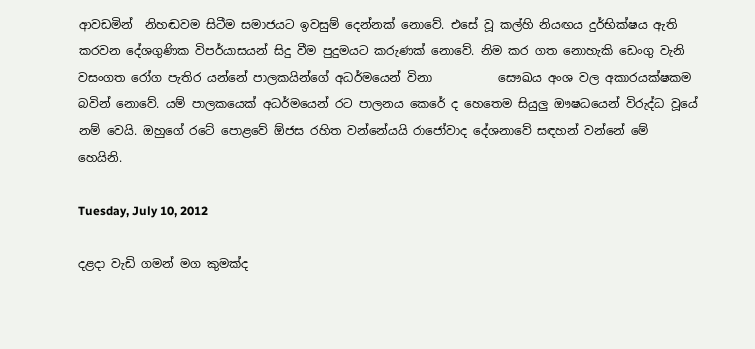ආවඩමින්  නිහඬවම සිටීම සමාජයට ඉවසුම් දෙන්නක් නොවේ. එසේ වූ කල්හි නියඟය දුර්භික්ෂය ඇති කරවන දේශගුණික විපර්යාසයන් සිදු වීම පුදුමයට කරුණක් නොවේ. නිම කර ගත නොහැකි ඩෙංගු වැනි වසංගත රෝග පැතිර යන්නේ පාලකයින්ගේ අධර්මයෙන් විනා           සෞඛය අංශ වල අකාරයක්ෂකම බවින් නොවේ. යම් පාලකයෙක් අධර්මයෙන් රට පාලනය කෙරේ ද හෙතෙම සියුලු ඖෂධයෙන් විරුද්ධ වූයේ නම් වෙයි. ඔහුගේ රටේ පොළවේ ඕජස රහිත වන්නේයයි රාජෝවාද දේශනාවේ සඳහන් වන්නේ මේ හෙයිනි.

Tuesday, July 10, 2012

දළදා වැඩි ගමන් මග කුමක්ද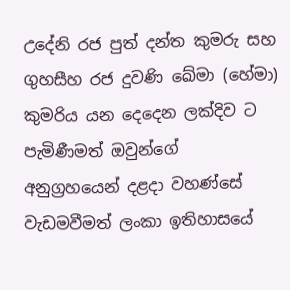උදේනි රජ පුත් දන්ත කුමරු සහ  ගුහසීහ රජ දුවණි ඛේමා (හේමා) කුමරිය යන දෙදෙන ලක්දිව ට පැමිණීමත් ඔවුන්ගේ අනුග්‍රහයෙන් දළදා වහණ්සේ වැඩමවීමත් ලංකා ඉතිහාසයේ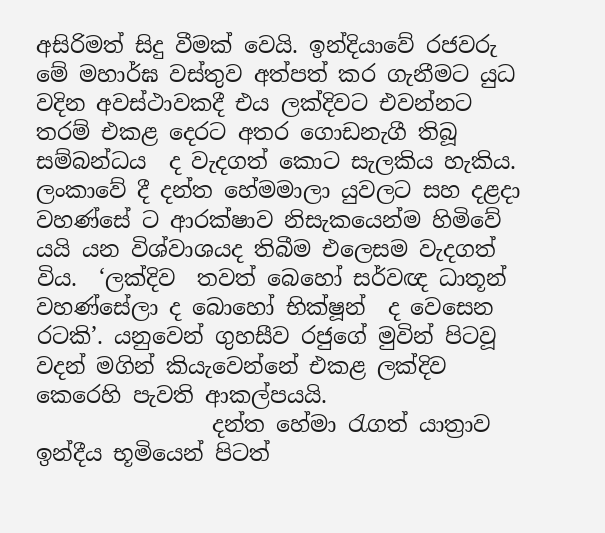අසිරිමත් සිදු වීමක් වෙයි. ඉන්දියාවේ රජවරු මේ මහාර්ඝ වස්තුව අත්පත් කර ගැනීමට යුධ වදින අවස්ථාවකදී එය ලක්දිවට එවන්නට තරම් එකළ දෙරට අතර ගොඩනැගී තිබූ සම්බන්ධය  ද වැදගත් කොට සැලකිය හැකිය. ලංකාවේ දී දන්ත හේමමාලා යුවලට සහ දළදා වහණ්සේ ට ආරක්ෂාව නිසැකයෙන්ම හිමිවේ යයි යන විශ්වාශයද තිබීම එලෙසම වැදගත් විය.  ‘ලක්දිව  තවත් බෙහෝ සර්වඥ ධාතූන් වහණ්සේලා ද බොහෝ භික්ෂූන්  ද වෙසෙන රටකි’. යනුවෙන් ගුහසීව රජුගේ මුවින් පිටවූ වදන් මගින් කියැවෙන්නේ එකළ ලක්දිව කෙරෙහි පැවති ආකල්පයයි.
                දන්ත හේමා රැගත් යාත්‍රාව ඉන්දීය භූමියෙන් පිටත්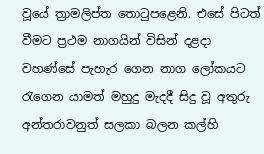වූයේ ත්‍රාමලිප්ත තොටුපළෙනි. එසේ පිටත් වීමට ප්‍රථම නාගයින් විසින් දළදා වහණ්සේ පැහැර ගෙන නාග ලෝකයට රැගෙන යාමත් මහුදු මැදදී සිදු වූ අතුරු අන්තරාවනුත් සලකා බලන කල්හි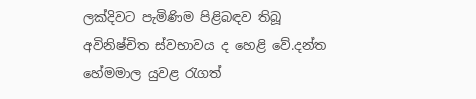ලක්දිවට පැමිණිම පිළිබඳව තිබූ අවිනිෂ්චිත ස්වභාවය ද හෙළි වේ.දන්ත හේමමාල යුවළ රැගත්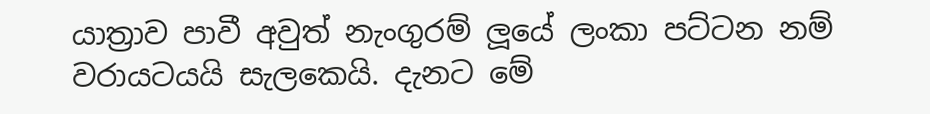යාත්‍රාව පාවී අවුත් නැංගුරම් ලූයේ ලංකා පට්ටන නම් වරායටයයි සැලකෙයි. දැනට මේ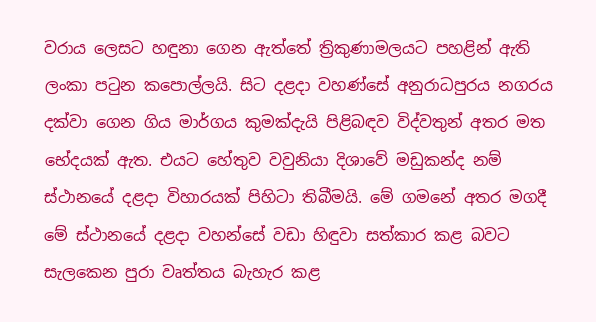වරාය ලෙසට හඳුනා ගෙන ඇත්තේ ත්‍රිකුණාමලයට පහළින් ඇති ලංකා පටුන කපොල්ලයි. සිට දළදා වහණ්සේ අනුරාධපුරය නගරය දක්වා ගෙන ගිය මාර්ගය කුමක්දැයි පිළිබඳව විද්වතුන් අතර මත භේදයක් ඇත. එයට හේතුව වවුනියා දිශාවේ මඩුකන්ද නම් ස්ථානයේ දළදා විහාරයක් පිහිටා තිබීමයි. මේ ගමනේ අතර මගදී මේ ස්ථානයේ දළදා වහන්සේ වඩා හිඳුවා සත්කාර කළ බවට සැලකෙන පුරා වෘත්තය බැහැර කළ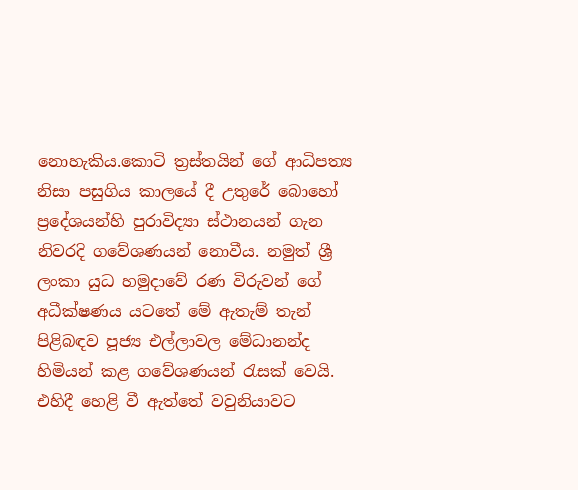නොහැකිය.කොටි ත්‍රස්තයින් ගේ ආධිපත්‍ය නිසා පසුගිය කාලයේ දී උතුරේ බොහෝ ප්‍රදේශයන්හි පුරාවිද්‍යා ස්ථානයන් ගැන නිවරදි ගවේශණයන් නොවීය. නමුත් ශ්‍රී ලංකා යුධ හමුදාවේ රණ විරුවන් ගේ අධීක්ෂණය යටතේ මේ ඇතැම් තැන් පිළිබඳව පූජ්‍ය එල්ලාවල මේධානන්ද හිමියන් කළ ගවේශණයන් රැසක් වෙයි. එහිදී හෙළි වී ඇත්තේ වවුනියාවට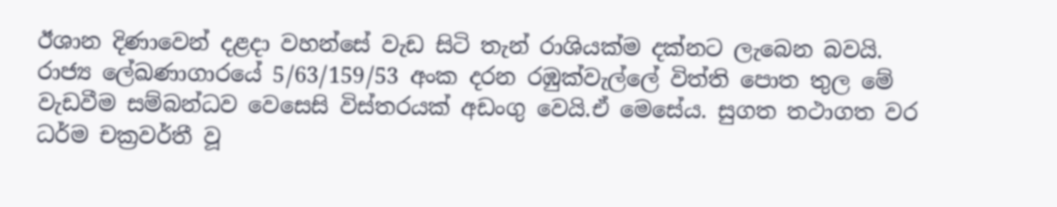ඊශාන දිණාවෙන් දළදා වහන්සේ වැඩ සිටි තැන් රාශියක්ම දක්නට ලැබෙන බවයි.                                                                          රාජ්‍ය ලේඛණාගාරයේ 5/63/159/53 අංක දරන රඹුක්වැල්ලේ විත්ති පොත තුල මේ වැඩවීම සම්බන්ධව වෙසෙසි විස්තරයක් අඩංගු වෙයි.ඒ මෙසේය. සුගත තථාගත වර ධර්ම චක්‍රවර්තී වූ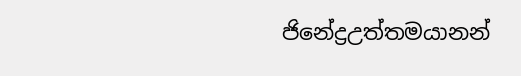ජිනේද්‍රඋත්තමයානන්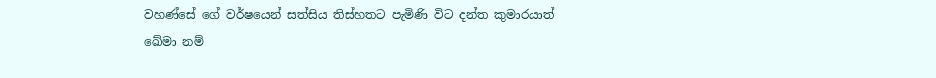වහණ්සේ ගේ වර්ෂයෙන් සත්සිය තිස්හතට පැමිණි විට දන්ත කුමාරයාත් ඛේමා නම්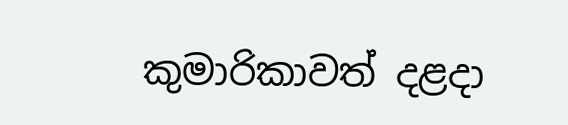කුමාරිකාවත් දළදා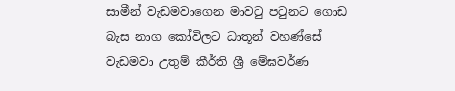සාමීන් වැඩමවාගෙන මාවටු පටුනට ගොඩ බැස නාග කෝවිලට ධාතූන් වහණ්සේ වැඩමවා උතුම් කීර්ති ශ්‍රී මේඝවර්ණ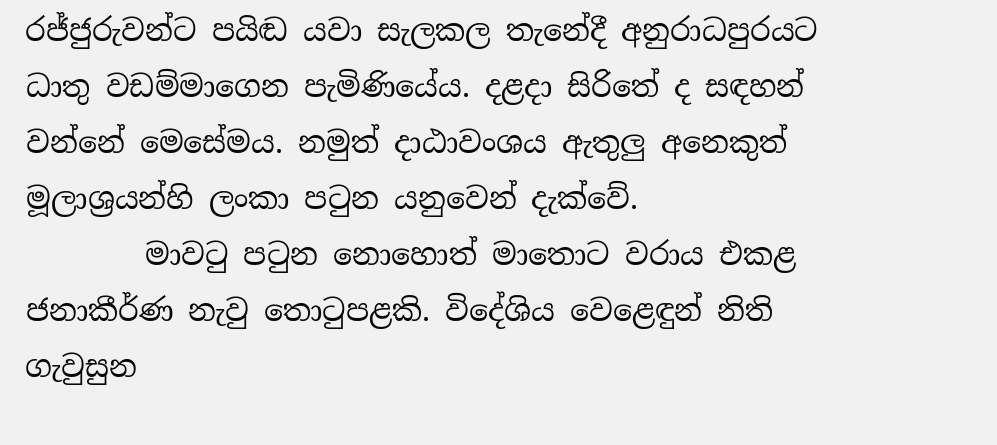රජ්ජුරුවන්ට පයිඬ යවා සැලකල තැනේදී අනුරාධපුරයට ධාතු වඩම්මාගෙන පැමිණියේය. දළදා සිරිතේ ද සඳහන් වන්නේ මෙසේමය. නමුත් දාඨාවංශය ඇතුලු අනෙකුත් මූලාශ්‍රයන්හි ලංකා පටුන යනුවෙන් දැක්වේ.
        මාවටු පටුන නොහොත් මාතොට වරාය එකළ ජනාකීර්ණ නැවු තොටුපළකි. විදේශිය වෙළෙඳුන් නිති ගැවුසුන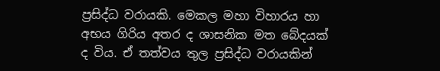ප්‍රසිද්ධ වරායකි. මෙකල මහා විහාරය හා අභය ගිරිය අතර ද ශාසනික මත බේදයක් ද විය. ඒ තත්වය තුල ප්‍රසිද්ධ වරායකින්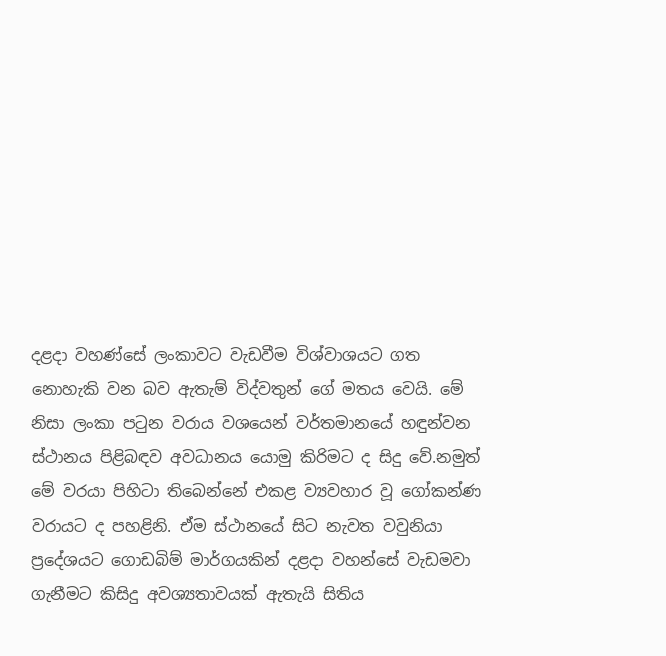දළදා වහණ්සේ ලංකාවට වැඩවීම විශ්වාශයට ගත නොහැකි වන බව ඇතැම් විද්වතුන් ගේ මතය වෙයි. මේ නිසා ලංකා පටුන වරාය වශයෙන් වර්තමානයේ හඳුන්වන ස්ථානය පිළිබඳව අවධානය යොමු කිරිමට ද සිදු වේ.නමුත් මේ වරයා පිහිටා තිබෙන්නේ එකළ ව්‍යවහාර වූ ගෝකන්ණ වරායට ද පහළිනි. ඒම ස්ථානයේ සිට නැවත වවුනියා ප්‍රදේශයට ගොඩබිම් මාර්ගයකින් දළදා වහන්සේ වැඩමවා ගැනීමට කිසිදු අවශ්‍යතාවයක් ඇතැයි සිතිය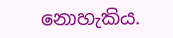නොහැකිය.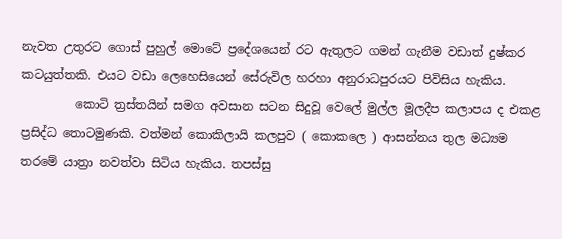නැවත උතුරට ගොස් පුහුල් මොටේ ප්‍රදේශයෙන් රට ඇතුලට ගමන් ගැනීම වඩාත් දුෂ්කර කටයුත්තකි. එයට වඩා ලෙහෙසියෙන් සේරුවිල හරහා අනුරාධපුරයට පිවිසිය හැකිය.
         කොටි ත්‍රස්තයින් සමග අවසාන සටන සිදුවූ වෙලේ මුල්ල මූලදීප කලාපය ද එකළ ප්‍රසිද්ධ තොටමුණකි. වත්මන් කොකිලායි කලපුව ( කොකලෙ ) ආසන්නය තුල මධ්‍යම තරමේ යාත්‍රා නවත්වා සිටිය හැකිය. තපස්සු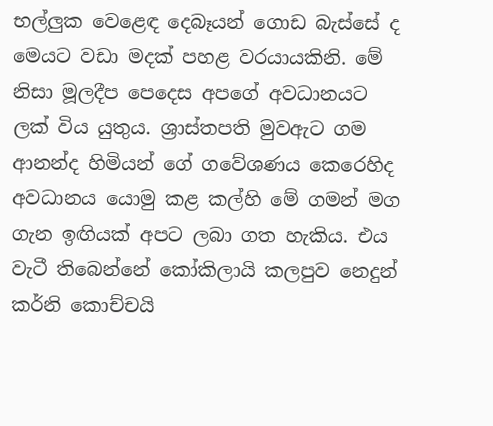භල්ලුක වෙළෙඳ දෙබෑයන් ගොඩ බැස්සේ ද මෙයට වඩා මදක් පහළ වරයායකිනි. මේ නිසා මූලදීප පෙදෙස අපගේ අවධානයට ලක් විය යුතුය. ශ්‍රාස්තපති මුවඇට ගම ආනන්ද හිමියන් ගේ ගවේශණය කෙරෙහිද අවධානය යොමු කළ කල්හි මේ ගමන් මග ගැන ඉඟියක් අපට ලබා ගත හැකිය. එය වැටී තිබෙන්නේ කෝකිලායි කලපුව නෙදුන් කර්නි කොච්චයි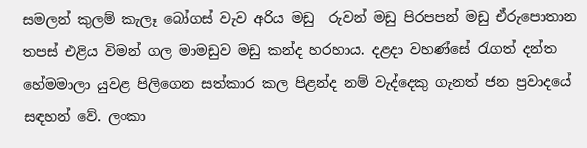සමලන් කුලම් කැලෑ බෝගස් වැව අරිය මඩු  රුවන් මඩු පිරපපන් මඩු ඒරුපොතාන තපස් එළිය විමන් ගල මාමඩුව මඩු කන්ද හරහාය. දළදා වහණ්සේ රැගත් දන්ත හේමමාලා යුවළ පිලිගෙන සත්කාර කල පිළන්ද නම් වැද්දෙකු ගැනත් ජන ප්‍රවාදයේ සඳහන් වේ. ලංකා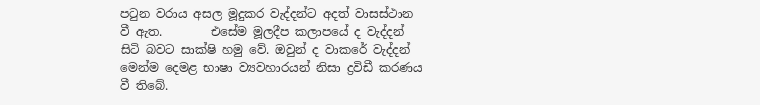පටුන වරාය අසල මූදුකර වැද්දන්ට අදත් වාසස්ථාන වී ඇත.        එසේම මූලදීප කලාපයේ ද වැද්දන් සිටි බවට සාක්ෂි හමු වේ. ඔවුන් ද වාකරේ වැද්දන් මෙන්ම දෙමළ භාෂා ව්‍යවහාරයන් නිසා ද්‍රවිඩී කරණය වී තිබේ.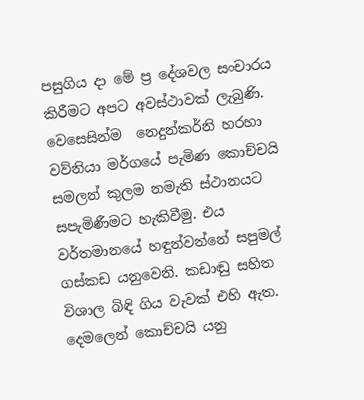පසුගිය දා මේ ප්‍ර දේශවල සංචාරය කිරීමට අපට අවස්ථාවක් ලැබුණි. වෙසෙසින්ම  නෙදුන්කර්නි හරහා වව්නියා මර්ගයේ පැමිණ කොච්චයි සමලන් කුලම නමැති ස්ථානයට සපැමිණීමට හැකිවීමු. එය වර්තමානයේ හඳුන්වන්නේ සපුමල් ගස්කඩ යනුවෙනි. කඩාඬු සහිත විශාල බිඳි ගිය වැවක් එහි ඇත. දෙමලෙන් කොච්චයි යනු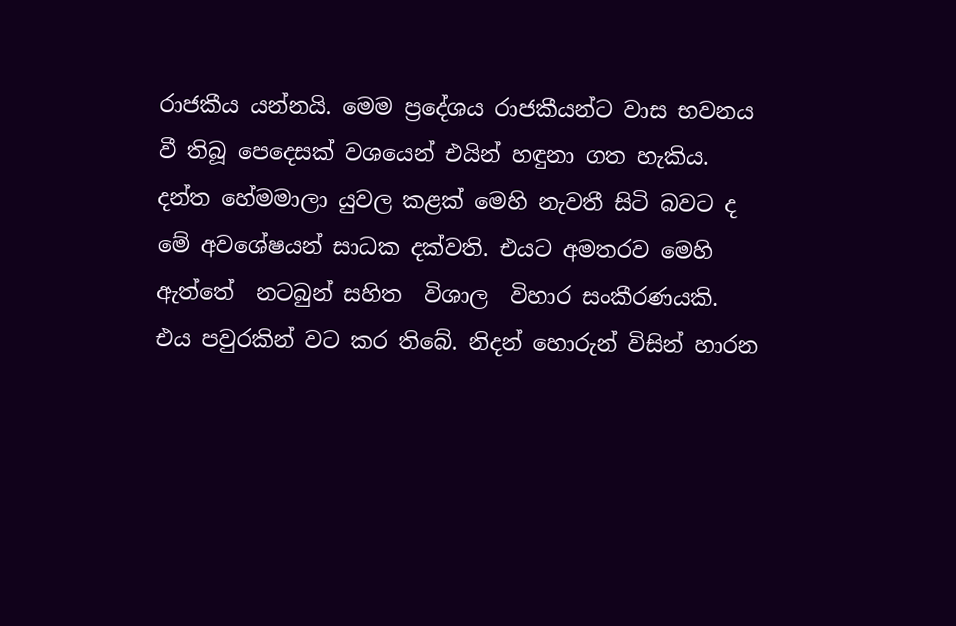රාජකීය යන්නයි. මෙම ප්‍රදේශය රාජකීයන්ට වාස භවනය වී තිබූ පෙදෙසක් වශයෙන් එයින් හඳුනා ගත හැකිය. දන්ත හේමමාලා යුවල කළක් මෙහි නැවතී සිටි බවට ද මේ අවශේෂයන් සාධක දක්වති. එයට අමතරව මෙහි ඇත්තේ  නටබුන් සහිත  විශාල  විහාර සංකීරණයකි. එය පවුරකින් වට කර තිබේ. නිදන් හොරුන් විසින් හාරන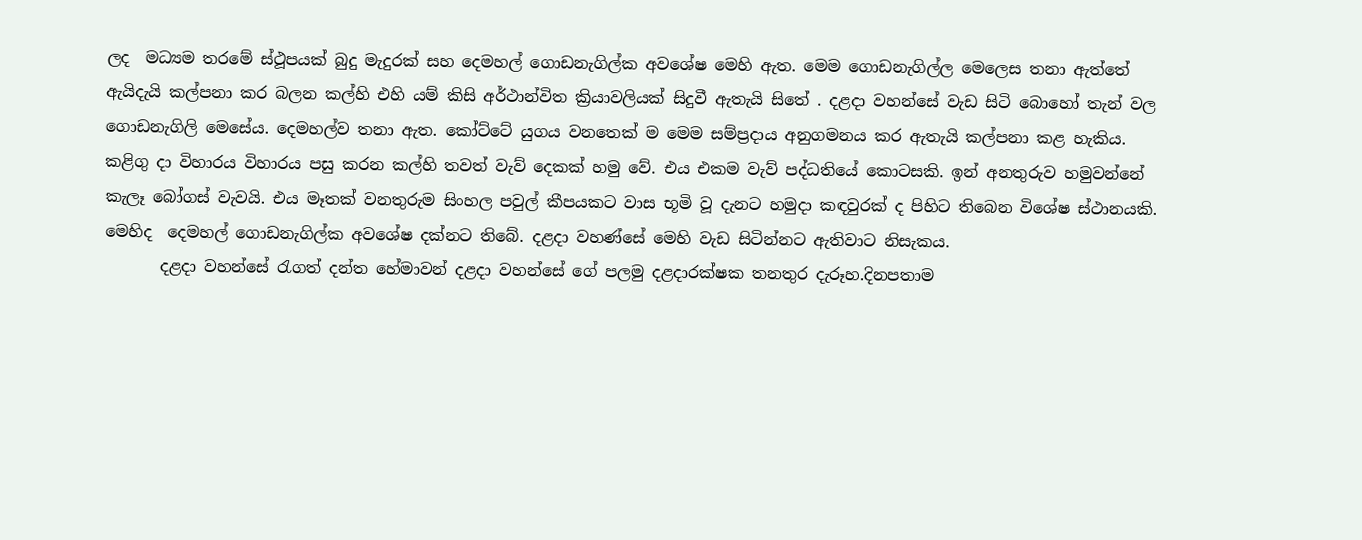ලද  මධ්‍යම තරමේ ස්ථූපයක් බුදු මැදුරක් සහ දෙමහල් ගොඩනැගිල්ක අවශේෂ මෙහි ඇත. මෙම ගොඩනැගිල්ල මෙලෙස තනා ඇත්තේ ඇයිදැයි කල්පනා කර බලන කල්හි එහි යම් කිසි අර්ථාන්විත ක්‍රියාවලියක් සිදුවී ඇතැයි සිතේ . දළදා වහන්සේ වැඩ සිටි බොහෝ තැන් වල ගොඩනැගිලි මෙසේය. දෙමහල්ව තනා ඇත. කෝට්ටේ යුගය වනතෙක් ම මෙම සම්ප්‍රදාය අනුගමනය කර ඇතැයි කල්පනා කළ හැකිය. කළිගු දා විහාරය විහාරය පසු කරන කල්හි තවත් වැව් දෙකක් හමු වේ. එය එකම වැව් පද්ධතියේ කොටසකි. ඉන් අනතුරුව හමුවන්නේ කැලෑ බෝගස් වැවයි. එය මෑතක් වනතුරුම සිංහල පවුල් කීපයකට වාස භූමි වූ දැනට හමුදා කඳවුරක් ද පිහිට තිබෙන විශේෂ ස්ථානයකි. මෙහිද  දෙමහල් ගොඩනැගිල්ක අවශේෂ දක්නට තිබේ. දළදා වහණ්සේ මෙහි වැඩ සිටින්නට ඇතිවාට නිසැකය.
       දළදා වහන්සේ රැගත් දන්ත හේමාවන් දළදා වහන්සේ ගේ පලමු දළදාරක්ෂක තනතුර දැරූහ.දිනපතාම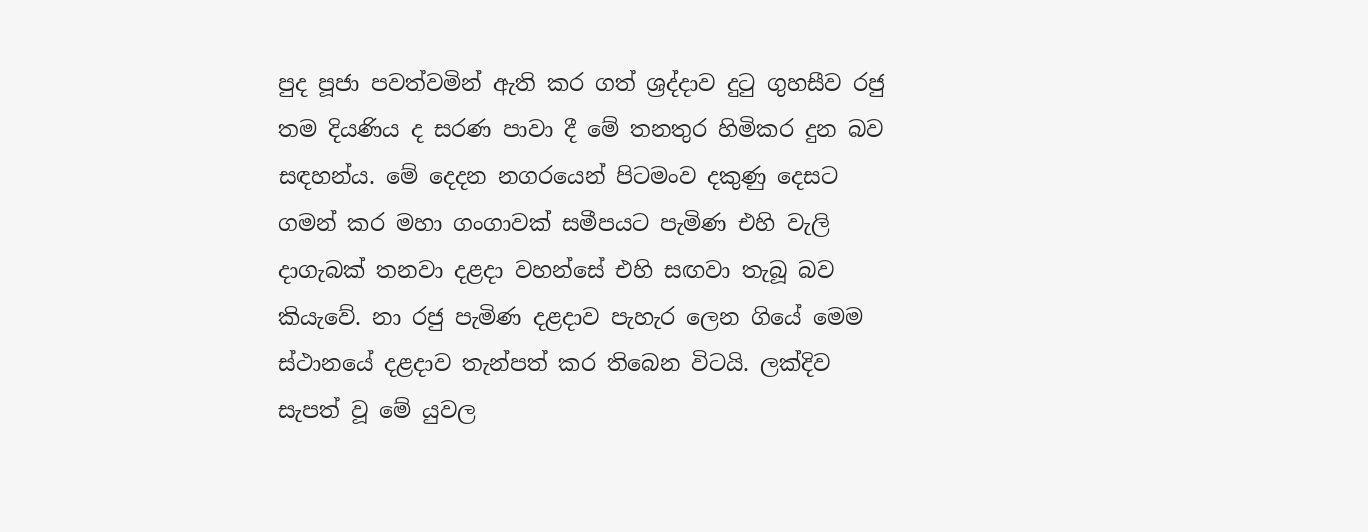පුද පූජා පවත්වමින් ඇති කර ගත් ශ්‍රද්දාව දුටු ගුහසීව රජු තම දියණිය ද සරණ පාවා දී මේ තනතුර හිමිකර දුන බව සඳහන්ය. මේ දෙදන නගරයෙන් පිටමංව දකුණු දෙසට ගමන් කර මහා ගංගාවක් සමීපයට පැමිණ එහි වැලි දාගැබක් තනවා දළදා වහන්සේ එහි සඟවා තැබූ බව කියැවේ. නා රජු පැමිණ දළදාව පැහැර ලෙන ගියේ මෙම ස්ථානයේ දළදාව තැන්පත් කර තිබෙන විටයි. ලක්දිව සැපත් වූ මේ යුවල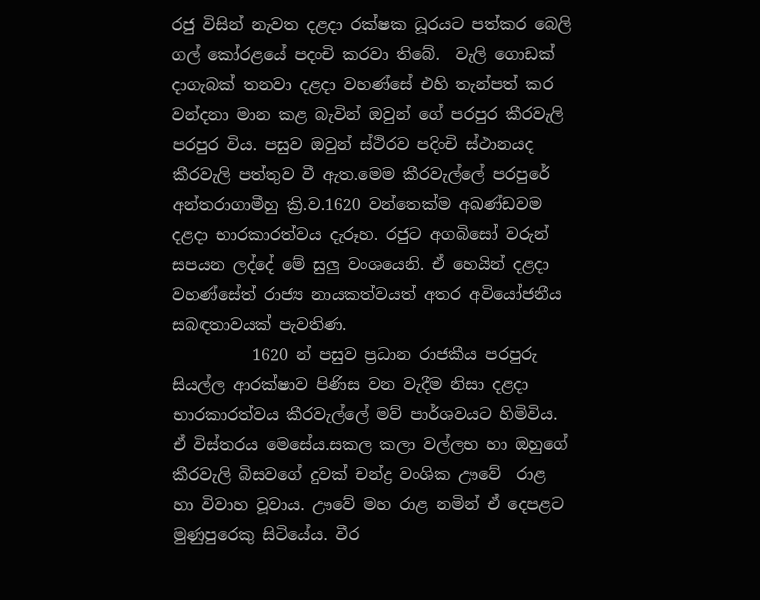රජු විසින් නැවත දළදා රක්ෂක ධූරයට පත්කර බෙලි ගල් කෝරළයේ පදංචි කරවා තිබේ.  වැලි ගොඩක් දාගැබක් තනවා දළදා වහණ්සේ එහි තැන්පත් කර වන්දනා මාන කළ බැවින් ඔවුන් ගේ පරපුර කීරවැලි පරපුර විය. පසුව ඔවුන් ස්ථිරව පදිංචි ස්ථානයද කීරවැලි පත්තුව වී ඇත.මෙම කීරවැල්ලේ පරපුරේ අන්තරාගාමීහු ක්‍රි.ව.1620 වන්තෙක්ම අඛණ්ඩවම දළදා භාරකාරත්වය දැරූහ. රජුට අගබිසෝ වරුන් සපයන ලද්දේ මේ සුලු වංශයෙනි. ඒ හෙයින් දළදා වහණ්සේත් රාජ්‍ය නායකත්වයත් අතර අවියෝජනීය සබඳතාවයක් පැවතිණ.
          1620 න් පසුව ප්‍රධාන රාජකීය පරපුරු සියල්ල ආරක්ෂාව පිණිස වන වැදීම නිසා දළදා භාරකාරත්වය කීරවැල්ලේ මව් පාර්ශවයට හිමිවිය. ඒ විස්තරය මෙසේය.සකල කලා වල්ලභ හා ඔහුගේ කීරවැලි බිසවගේ දුවක් චන්ද්‍ර වංශික ඌවේ  රාළ හා විවාහ වූවාය. ඌවේ මහ රාළ නමින් ඒ දෙපළට මුණුපුරෙකු සිටියේය. වීර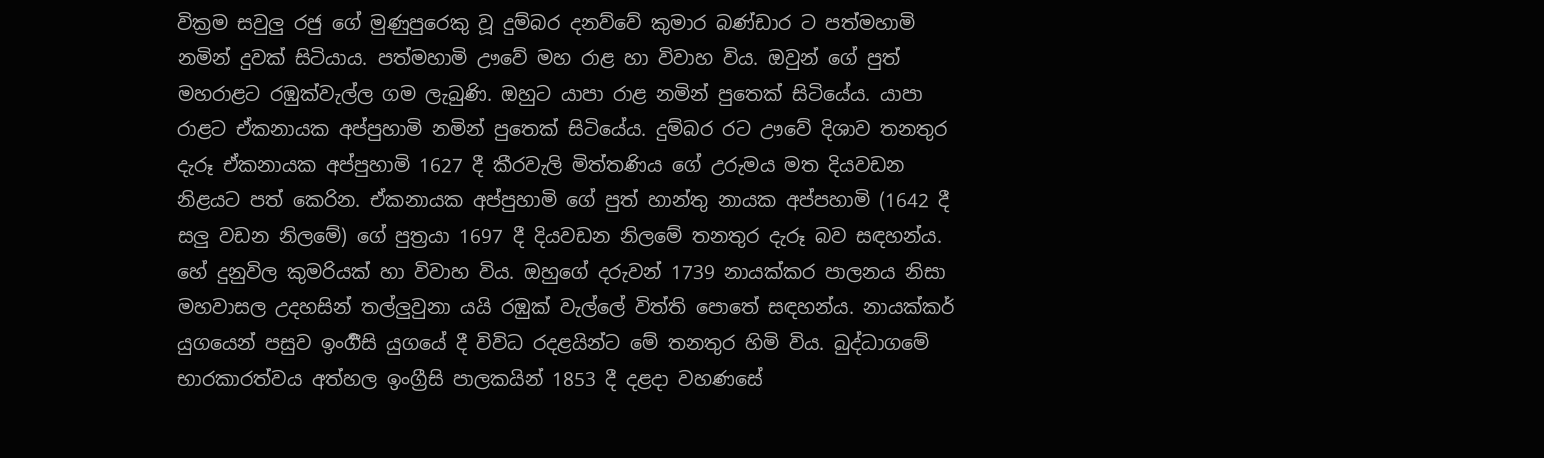වික්‍රම සවුලු රජු ගේ මුණුපුරෙකු වූ දුම්බර දනව්වේ කුමාර බණ්ඩාර ට පත්මහාමි නමින් දුවක් සිටියාය. පත්මහාමි ඌවේ මහ රාළ හා විවාහ විය. ඔවුන් ගේ පුත් මහරාළට රඹුක්වැල්ල ගම ලැබුණි. ඔහුට යාපා රාළ නමින් පුතෙක් සිටියේය. යාපා රාළට ඒකනායක අප්පුහාමි නමින් පුතෙක් සිටියේය. දුම්බර රට ඌවේ දිශාව තනතුර දැරූ ඒකනායක අප්පුහාමි 1627 දී කීරවැලි මිත්තණිය ගේ උරුමය මත දියවඩන නිළයට පත් කෙරින. ඒකනායක අප්පුහාමි ගේ පුත් හාන්තු නායක අප්පහාමි (1642 දී සලු වඩන නිලමේ) ගේ පුත්‍රයා 1697 දී දියවඩන නිලමේ තනතුර දැරූ බව සඳහන්ය. හේ දුනුවිල කුමරියක් හා විවාහ විය. ඔහුගේ දරුවන් 1739 නායක්කර පාලනය නිසා මහවාසල උදහසින් තල්ලුවුනා යයි රඹුක් වැල්ලේ විත්ති පොතේ සඳහන්ය. නායක්කර් යුගයෙන් පසුව ඉංර්‍ගීසි යුගයේ දී විවිධ රදළයින්ට මේ තනතුර හිමි විය. බුද්ධාගමේ භාරකාරත්වය අත්හල ඉංග්‍රීසි පාලකයින් 1853 දී දළදා වහණසේ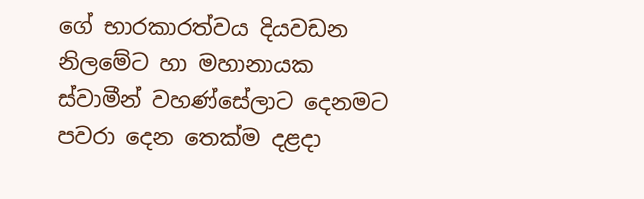ගේ භාරකාරත්වය දියවඩන නිලමේට හා මහානායක ස්වාමීන් වහණ්සේලාට දෙනමට පවරා දෙන තෙක්ම දළදා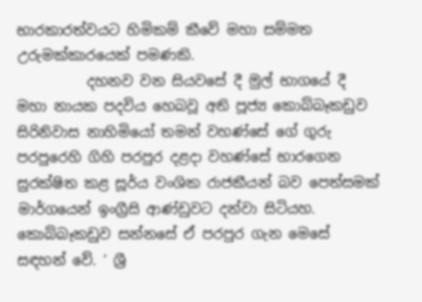භාරකාරත්වයට හිමිකම් කීවේ මහා සම්මත උරුමක්කාරයෙක් පමණකි.
          දහනව වන සියවසේ දී මුල් භාගයේ දී මහා නායක පදවිය හෙබවූ අති පූජ්‍ය කොබ්බෑකඩුව සිරිනිවාස නාහිමියෝ තමන් වහණ්සේ ගේ ගුරු පරපුරෙහි ගිහි පරපුර දළදා වහණ්සේ භාරගෙන සුරක්ෂිත කළ සූර්ය වංශික රාජකීයන් බව පෙත්සමක් මාර්ගයෙන් ඉංග්‍රීසි ආණ්ඩුවට දන්වා සිටියහ. කොබ්බෑකඩුව සන්නසේ ඒ පරපුර ගැන මෙසේ සඳහන් වේ. ‘ ශ්‍රී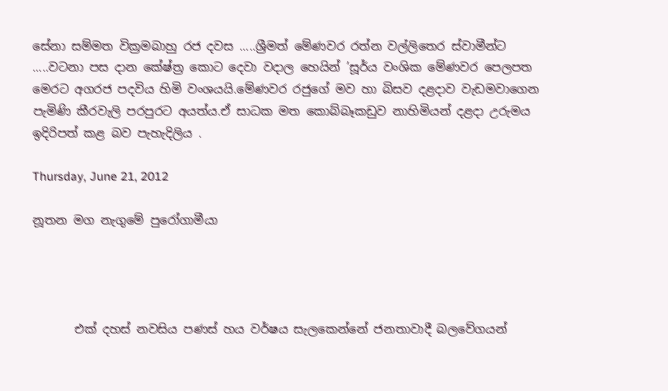සේනා සම්මත වික්‍රමබාහු රජ දවස .....ශ්‍රීමත් මේණවර රත්න වල්ලිතෙර ස්වාමීන්ට .....වටනා පස දාන කේෂ්ත්‍ර කොට දෙවා වදාල හෙයින් ’සූර්ය වංශික මේණවර පෙලපත මෙරට අගරජ පදවිය හිමි වංශයයි.මේණවර රජුගේ මව හා බිසව දළදාව වැඩමවාගෙන පැමිණි කීරවැලි පරපුරට අයත්ය.ඒ සාධක මත කොබ්බෑකඩුව නාහිමියන් දළදා උරුමය ඉදිරිපත් කළ බව පැහැදිලිය .

Thursday, June 21, 2012

නූතන මග නැගුමේ පුරෝගාමීයා




       එක් දහස් නවසිය පණස් හය වර්ෂය සැලකෙන්නේ ජනතාවාදී බලවේගයන්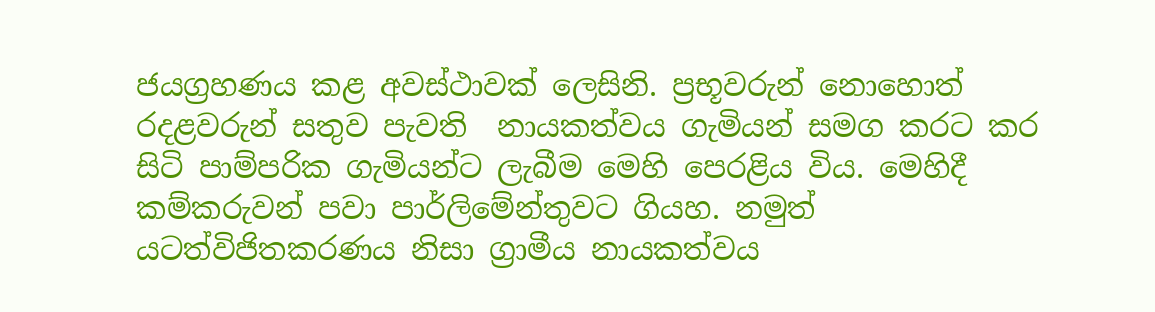ජයග්‍රහණය කළ අවස්ථාවක් ලෙසිනි. ප්‍රභූවරුන් නොහොත්  රදළවරුන් සතුව පැවති  නායකත්වය ගැමියන් සමග කරට කර සිටි පාම්පරික ගැමියන්ට ලැබීම මෙහි පෙරළිය විය. මෙහිදී කම්කරුවන් පවා පාර්ලිමේන්තුවට ගියහ. නමුත් යටත්විජිතකරණය නිසා ග්‍රාමීය නායකත්වය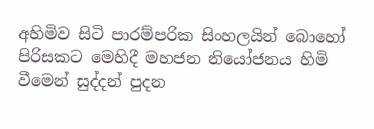අහිමිව සිටි පාරම්පරික සිංහලයින් බොහෝ පිරිසකට මෙහිදී මහජන නියෝජනය හිමි වීමෙන් සුද්දන් පුදන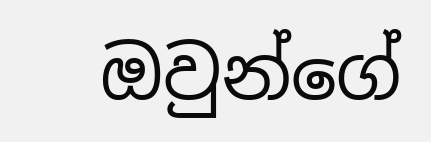ඔවුන්ගේ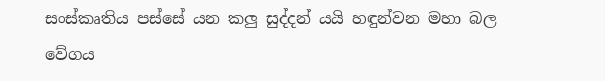සංස්කෘතිය පස්සේ යන කලු සුද්දන් යයි හඳුන්වන මහා බල වේගය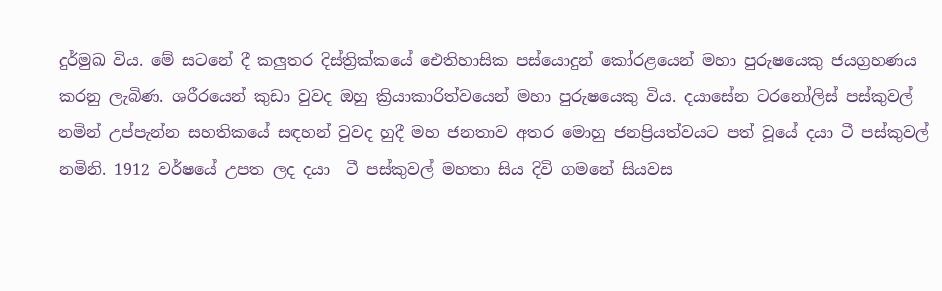දුර්මුඛ විය. මේ සටනේ දී කලුතර දිස්ත්‍රික්කයේ ඓතිහාසික පස්යොදුන් කෝරළයෙන් මහා පුරුෂයෙකු ජයග්‍රහණය කරනු ලැබිණ. ශරීරයෙන් කුඩා වුවද ඔහු ක්‍රියාකාරිත්වයෙන් මහා පුරුෂයෙකු විය. දයාසේන ටරනෝලිස් පස්කුවල් නමින් උප්පැන්න සහතිකයේ සඳහන් වුවද හුදී මහ ජනතාව අතර මොහු ජනප්‍රියත්වයට පත් වූයේ දයා ටී පස්කුවල් නමිනි. 1912 වර්ෂයේ උපත ලද දයා  ටී පස්කුවල් මහතා සිය දිවි ගමනේ සියවස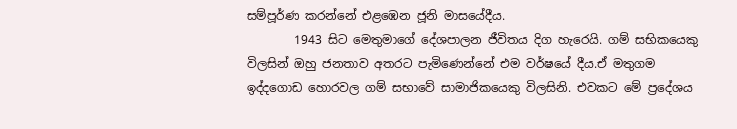සම්පූර්ණ කරන්නේ එළඹෙන ජූනි මාසයේදීය.
        1943 සිට මෙතුමාගේ දේශපාලන ජීවිතය දිග හැරෙයි. ගම් සභිකයෙකු විලසින් ඔහු ජනතාව අතරට පැමිණෙන්නේ එම වර්ෂයේ දීය.ඒ මතුගම ඉද්දගොඩ හොරවල ගම් සභාවේ සාමාජිකයෙකු විලසිනි. එවකට මේ ප්‍රදේශය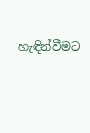හැඳින්වීමට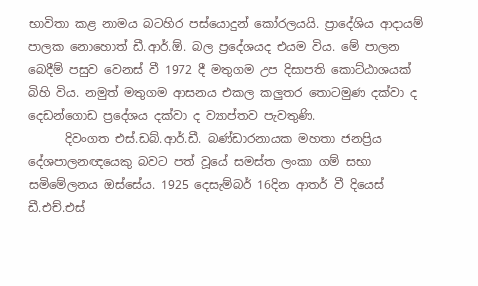භාවිතා කළ නාමය බටහිර පස්යොදුන් කෝරලයයි. ප්‍රාදේශිය ආදායම් පාලක නොහොත් ඩී.ආර්.ඕ. බල ප්‍රදේශයද එයම විය. මේ පාලන බෙදීම් පසුව වෙනස් වී 1972 දී මතුගම උප දිසාපති කොට්ඨාශයක් බිහි විය. නමුත් මතුගම ආසනය එකල කලුතර තොටමුණ දක්වා ද දෙඩන්ගොඩ ප්‍රදේශය දක්වා ද ව්‍යාප්තව පැවතුණි.
      දිවංගත එස්.ඩබ්.ආර්.ඩී. බණ්ඩාරනායක මහතා ජනප්‍රිය දේශපාලනඥයෙකු බවට පත් වූයේ සමස්ත ලංකා ගම් සභා සමිමේලනය ඔස්සේය. 1925 දෙසැම්බර් 16දින ආතර් වී දියෙස් ඩී.එච්.එස්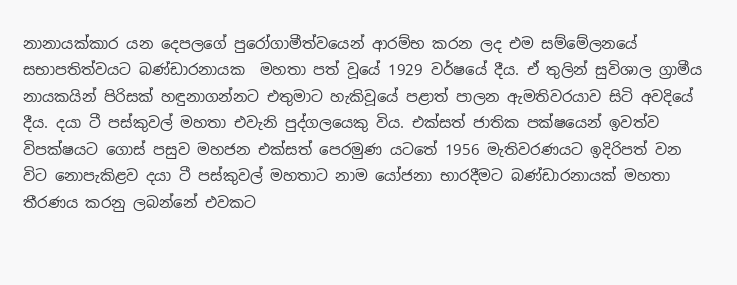නානායක්කාර යන දෙපලගේ පුරෝගාමීත්වයෙන් ආරම්භ කරන ලද එම සම්මේලනයේ සභාපතිත්වයට බණ්ඩාරනායක  මහතා පත් වූයේ 1929 වර්ෂයේ දීය. ඒ තුලින් සුවිශාල ග්‍රාමීය නායකයින් පිරිසක් හඳුනාගන්නට එතුමාට හැකිවූයේ පළාත් පාලන ඇමතිවරයාව සිටි අවදියේ දීය. දයා ටී පස්කුවල් මහතා එවැනි පුද්ගලයෙකු විය. එක්සත් ජාතික පක්ෂයෙන් ඉවත්ව විපක්ෂයට ගොස් පසුව මහජන එක්සත් පෙරමුණ යටතේ 1956 මැතිවරණයට ඉදිරිපත් වන විට නොපැකිළව දයා ටී පස්කුවල් මහතාට නාම යෝජනා භාරදීමට බණ්ඩාරනායක් මහතා තීරණය කරනු ලබන්නේ එවකට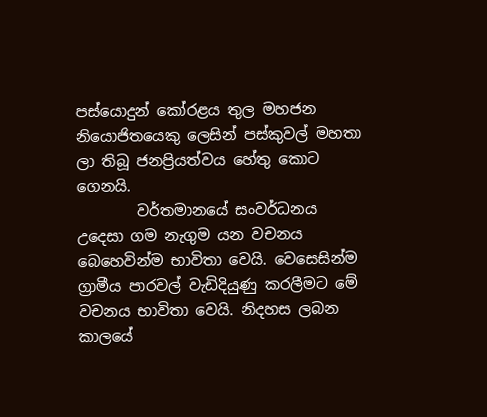පස්යොදුන් කෝරළය තුල මහජන නියොජිතයෙකු ලෙසින් පස්කුවල් මහතා ලා තිබූ ජනප්‍රියත්වය හේතු කොට ගෙනයි.
        වර්තමානයේ සංවර්ධනය උදෙසා ගම නැගුම යන වචනය බෙහෙවින්ම භාවිතා වෙයි. වෙසෙසින්ම ග්‍රාමීය පාරවල් වැඩිදියුණු කරලීමට මේ වචනය භාවිතා වෙයි. නිදහස ලබන කාලයේ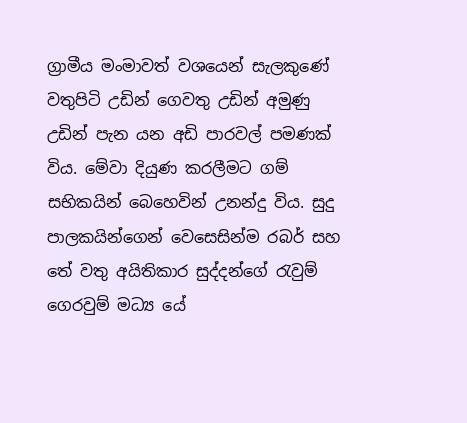ග්‍රාමීය මංමාවත් වශයෙන් සැලකුණේ වතුපිටි උඩින් ගෙවතු උඩින් අමුණු උඩින් පැන යන අඩි පාරවල් පමණක් විය. මේවා දියුණ කරලීමට ගම් සභිකයින් බෙහෙවින් උනන්දු විය. සුදු පාලකයින්ගෙන් වෙසෙසින්ම රබර් සහ තේ වතු අයිතිකාර සුද්දන්ගේ රැවුම් ගෙරවුම් මධ්‍ය යේ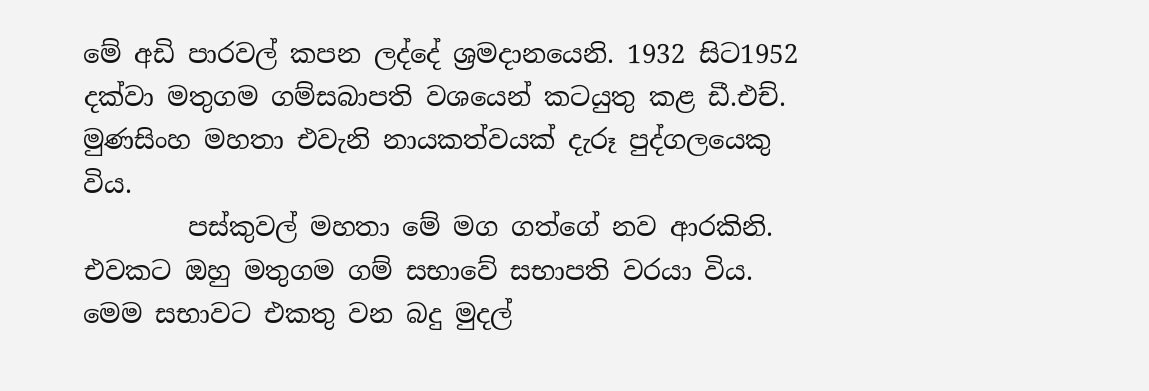මේ අඩි පාරවල් කපන ලද්දේ ශ්‍රමදානයෙනි. 1932 සිට1952 දක්වා මතුගම ගම්සබාපති වශයෙන් කටයුතු කළ ඩී.එච්. මුණසිංහ මහතා එවැනි නායකත්වයක් දැරූ පුද්ගලයෙකු විය.
        පස්කුවල් මහතා මේ මග ගත්ගේ නව ආරකිනි. එවකට ඔහු මතුගම ගම් සභාවේ සභාපති වරයා විය. මෙම සභාවට එකතු වන බදු මුදල්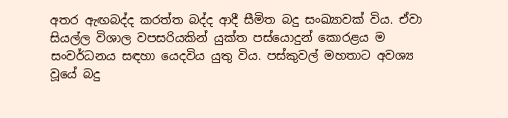අතර ඇඟබද්ද කරත්ත බද්ද ආදී සීමිත බදු සංඛ්‍යාවක් විය. ඒවා සියල්ල විශාල වපසරියකින් යුක්ත පස්යොදුන් කොරළය ම සංවර්ධනය සඳහා යෙදවිය යුතු විය. පස්කුවල් මහතාට අවශ්‍ය වූයේ බදු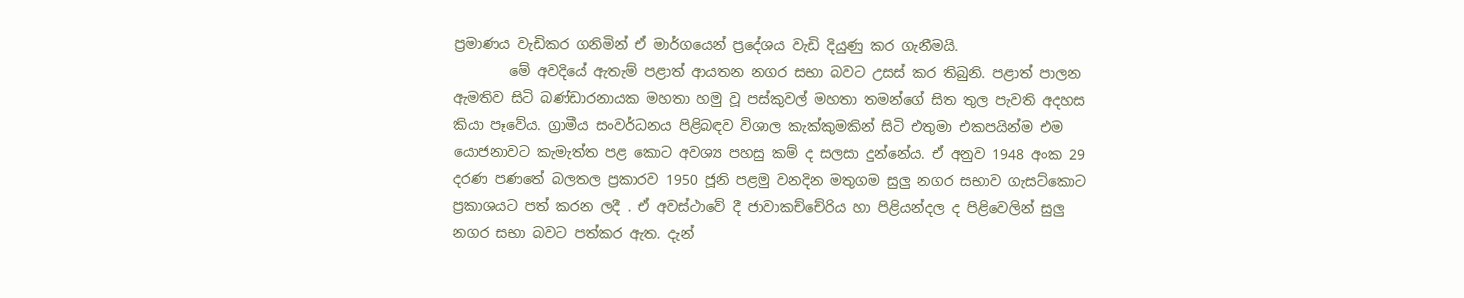ප්‍රමාණය වැඩිකර ගනිමින් ඒ මාර්ගයෙන් ප්‍රදේශය වැඩි දියුණු කර ගැනීමයි.
        මේ අවදියේ ඇතැම් පළාත් ආයතන නගර සභා බවට උසස් කර තිබුනි. පළාත් පාලන ඇමතිව සිටි බණ්ඩාරනායක මහතා හමු වූ පස්කුවල් මහතා තමන්ගේ සිත තුල පැවති අදහස කියා පෑවේය. ග්‍රාමීය සංවර්ධනය පිළිබඳව විශාල කැක්කුමකින් සිටි එතුමා එකපයින්ම එම යොජනාවට කැමැත්ත පළ කොට අවශ්‍ය පහසු කම් ද සලසා දුන්නේය. ඒ අනුව 1948 අංක 29 දරණ පණතේ බලතල ප්‍රකාරව 1950 ජූනි පළමු වනදින මතුගම සුලු නගර සභාව ගැසට්කොට ප්‍රකාශයට පත් කරන ලදී . ඒ අවස්ථාවේ දී ජාවාකච්චේරිය හා පිළියන්දල ද පිළිවෙලින් සුලු නගර සභා බවට පත්කර ඇත. දැන්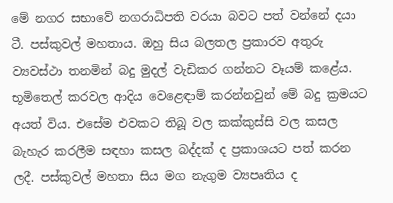මේ නගර සභාවේ නගරාධිපති වරයා බවට පත් වන්නේ දයා ටී. පස්කුවල් මහතාය. ඔහු සිය බලතල ප්‍රකාරව අතුරු ව්‍යවස්ථා තනමින් බදු මුදල් වැඩිකර ගන්නට වෑයම් කළේය. භූමිතෙල් කරවල ආදිය වෙළෙඳාම් කරන්නවුන් මේ බදු ක්‍රමයට අයත් විය. එසේම එවකට තිබූ වල කක්කුස්සි වල කසල බැහැර කරලීම සඳහා කසල බද්දක් ද ප්‍රකාශයට පත් කරන ලදී. පස්කුවල් මහතා සිය මග නැගුම ව්‍යපෘතිය ද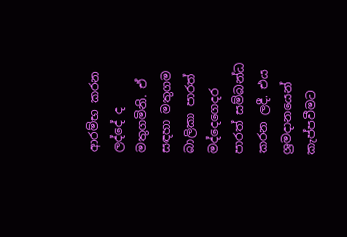ආරම්භ කරන ලද්දේ ද මතුගමිනි. ඒ සඳහා මතුගම බාලිකා පාරත් මද්දෙගෙදර පාරත් සම්බන්ධ කරන ලදී. එය ශ්‍රමදානයෙන් කැප්පවීමට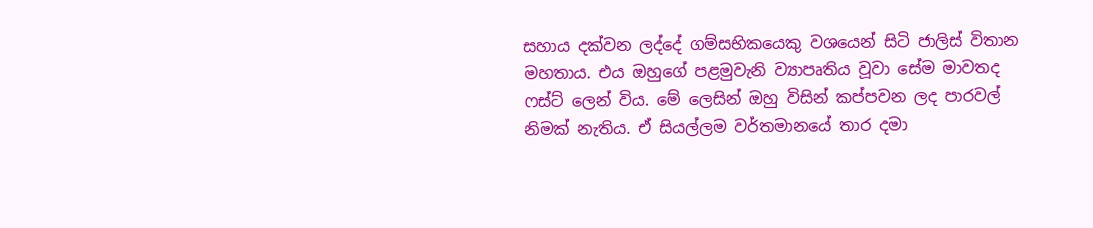සහාය දක්වන ලද්දේ ගම්සභිකයෙකු වශයෙන් සිටි ජාලිස් විතාන මහතාය. එය ඔහුගේ පළමුවැනි ව්‍යාපෘතිය වූවා සේම මාවතද ෆස්ට් ලෙන් විය. මේ ලෙසින් ඔහු විසින් කප්පවන ලද පාරවල් නිමක් නැතිය. ඒ සියල්ලම වර්තමානයේ තාර දමා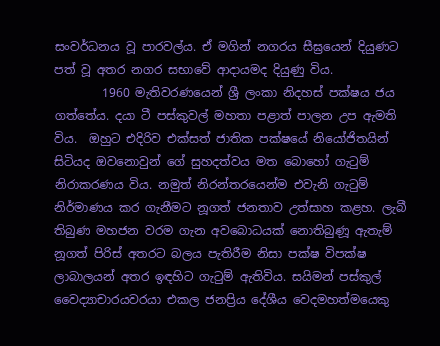සංවර්ධනය වූ පාරවල්ය. ඒ මගින් නගරය සීඝ්‍රයෙන් දියුණට පත් වූ අතර නගර සභාවේ ආදායමද දියුණු විය.
        1960 මැතිවරණයෙන් ශ්‍රී ලංකා නිදහස් පක්ෂය ජය ගත්තේය. දයා ටී පස්කුවල් මහතා පළාත් පාලන උප ඇමති විය.  ඔහුට එදිරිව එක්සත් ජාතික පක්ෂයේ නියෝජිතයින් සිටියද ඔවනොවුන් ගේ සුහදත්වය මත බොහෝ ගැටුම් නිරාකරණය විය. නමුත් නිරන්තරයෙන්ම එවැනි ගැටුම් නිර්මාණය කර ගැනීමට නූගත් ජනතාව උත්සාහ කළහ. ලැබී තිබුණ මහජන වරම ගැන අවබොධයක් නොතිබුණූ ඇතැම් නූගත් පිරිස් අතරට බලය පැතිරීම නිසා පක්ෂ විපක්ෂ ලාබාලයන් අතර ඉඳහිට ගැටුම් ඇතිවිය. සයිමන් පස්කුල් වෛද්‍යාචාරයවරයා එකල ජනප්‍රිය දේශීය වෙදමහත්මයෙකු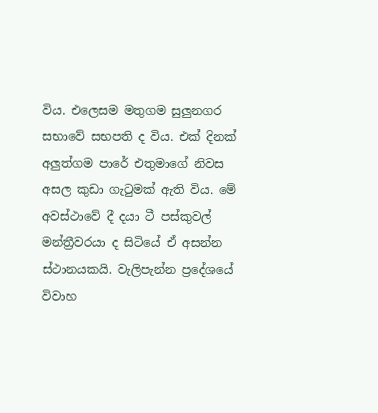විය. එලෙසම මතුගම සුලුනගර සභාවේ සභපති ද විය. එක් දිනක් අලුත්ගම පාරේ එතුමාගේ නිවස අසල කුඩා ගැටුමක් ඇති විය. මේ අවස්ථාවේ දී දයා ටී පස්කුවල් මන්ත්‍රීවරයා ද සිටියේ ඒ අසන්න ස්ථානයකයි. වැලිපැන්න ප්‍රදේශයේ විවාහ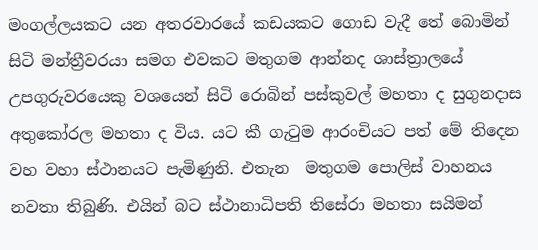මංගල්ලයකට යන අතරවාරයේ කඩයකට ගොඩ වැදී තේ බොමින් සිටි මන්ත්‍රීවරයා සමග එවකට මතුගම ආන්නද ශාස්ත්‍රාලයේ උපගුරුවරයෙකු වශයෙන් සිටි රොබින් පස්කුවල් මහතා ද සුගුනදාස අතුකෝරල මහතා ද විය. යට කී ගැටුම ආරංචියට පත් මේ තිදෙන වහ වහා ස්ථානයට පැමිණුනි. එතැන  මතුගම පොලිස් වාහනය නවතා තිබුණි. එයින් බට ස්ථානාධිපති තිසේරා මහතා සයිමන්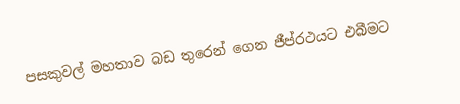පසකුවල් මහතාව බඩ තුරෙන් ගෙන ජීප්රථයට එබීමට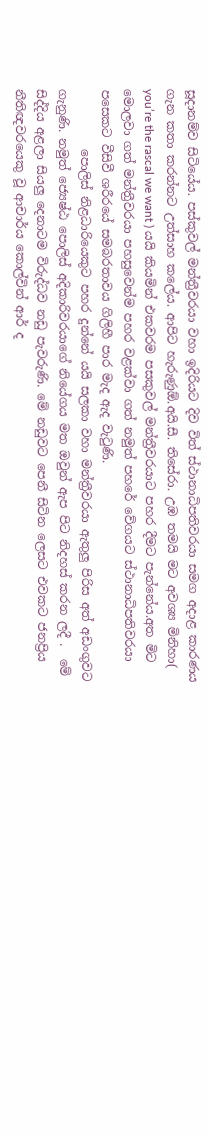සූදානම්ව සිටියේය. පස්කුවල් මන්ත්‍රීවරයා වහා ඉදිරියට දිව විත් ස්ථානාධිපතිවරයා සමග අදාළ කාරණය ගැන කතා කරන්නට උත්සාහ කලේය. ආපිට හැරුණුඕ.අයි.සී. තිසේරා. උඹ තමයි මට අවශ්‍ය මිනිහා( you’re the rascal we want ) යයි කියමින් එකවරම පසකුවල් මන්ත්‍රීවරයාට පහර දීමට පැන්නේය.අත මිට මොලවා ගත් මන්ත්‍රීවරයා පහසුවෙන්ම පහර වළක්වා ගත් නමුත් පහරේ වේගයට ස්ථානාධිපතිවරයා පසෙකට වීසිවී ශරීරයේ සමබරතාවය ගිලිහී පාර මැද ඇද වැටුණි.
          පොලිස් නිළධාරියෙකුට පහර දුන්නේ යයි සලකා වහා මන්ත්‍රීවරයා ඇතුලු පිරිස අත් අඩංගුවට ගැනුණි. නමුත් ජ්‍යෙෂ්ඨ පොලිස් අදිකාරිවරයාගේ නියේගය මත ඔවුන් ඇප පිට නිදහස් කරන ලදී .  මේ සිද්දිය අළලා සියලු දෙනාටම විරුද්ධව නඩු පැවරුණි. මේ නඩුවට පෙනී සිටින ලෙසට එවකට ජනප්‍රිය නීතිඥවරයෙකු වූ ආචාර්ය කොල්වින් ආර් ද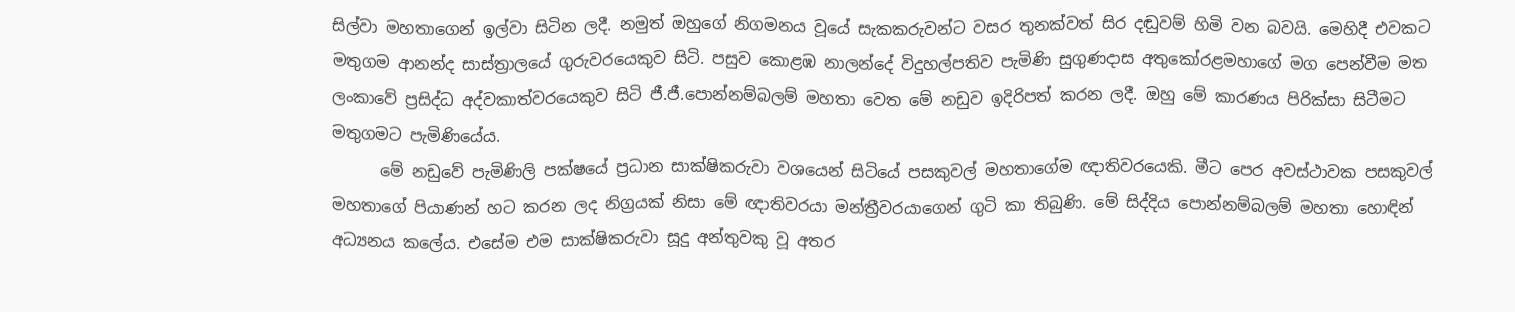සිල්වා මහතාගෙන් ඉල්වා සිටින ලදී. නමුත් ඔහුගේ නිගමනය වූයේ සැකකරුවන්ට වසර තුනක්වත් සිර දඬුවම් හිමි වන බවයි. මෙහිදී එවකට මතුගම ආනන්ද සාස්ත්‍රාලයේ ගුරුවරයෙකුව සිටි. පසුව කොළඹ නාලන්දේ විදුහල්පතිව පැමිණි සුගුණදාස අතුකෝරළමහාගේ මග පෙන්වීම මත ලංකාවේ ප්‍රසිද්ධ අද්වකාත්වරයෙකුව සිටි ජී.ජී.පොන්නම්බලම් මහතා වෙත මේ නඩුව ඉදිරිපත් කරන ලදී. ඔහු මේ කාරණය පිරික්සා සිටීමට මතුගමට පැමිණියේය.
      මේ නඩුවේ පැමිණිලි පක්ෂයේ ප්‍රධාන සාක්ෂිකරුවා වශයෙන් සිටියේ පසකුවල් මහතාගේම ඥාතිවරයෙකි. මීට පෙර අවස්ථාවක පසකුවල් මහතාගේ පියාණන් හට කරන ලද නිග්‍රයක් නිසා මේ ඥාතිවරයා මන්ත්‍රීවරයාගෙන් ගුටි කා තිබුණි. මේ සිද්දිය පොන්නම්බලම් මහතා හොඳින් අධ්‍යනය කලේය. එසේම එම සාක්ෂිකරුවා සූදු අන්තුවකු වූ අතර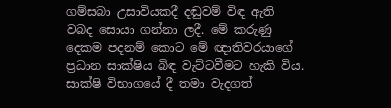ගම්සබා උසාවියකදී දඬුවම් විඳ ඇති වබද සොයා ගන්නා ලදී. මේ කරුණු දෙකම පදනම් කොට මේ ඥාතිවරයාගේ ප්‍රධාන සාක්ෂිය බිඳ වැට්ටවීමට හැකි විය. සාක්ෂි විභාගයේ දී තමා වැදගත්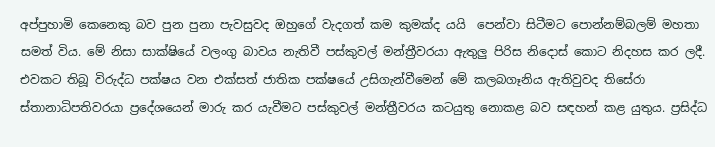අප්පුහාමි කෙනෙකු බව පුන පුනා පැවසුවද ඔහුගේ වැදගත් කම කුමක්ද යයි  පෙන්වා සිටීමට පොන්නම්බලම් මහතා සමත් විය. මේ නිසා සාක්ෂියේ වලංගු බාවය නැතිවී පස්කුවල් මන්ත්‍රීවරයා ඇතුලු පිරිස නිදොස් කොට නිදහස කර ලදී. එවකට තිබූ විරුද්ධ පක්ෂය වන එක්සත් ජාතික පක්ෂයේ උසිගැන්වීමෙන් මේ කලබගෑනිය ඇතිවුවද තිසේරා ස්තානාධිපතිවරයා ප්‍රදේශයෙන් මාරු කර යැවීමට පස්කුවල් මන්ත්‍රීවරය කටයුතු නොකළ බව සඳහන් කළ යුතුය. ප්‍රසිද්ධ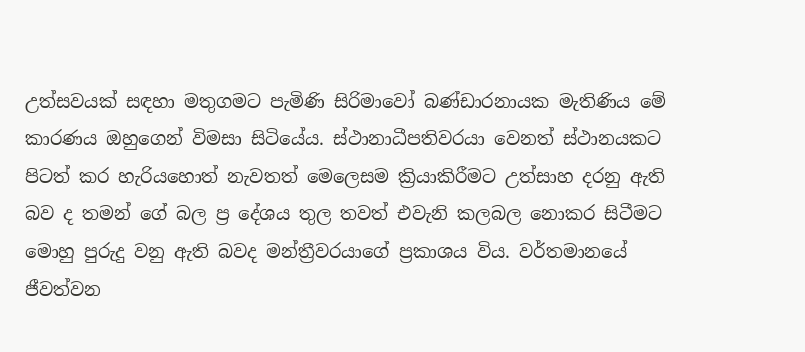උත්සවයක් සඳහා මතුගමට පැමිණි සිරිමාවෝ බණ්ඩාරනායක මැතිණිය මේ කාරණය ඔහුගෙන් විමසා සිටියේය. ස්ථානාධීපතිවරයා වෙනත් ස්ථානයකට පිටත් කර හැරියහොත් නැවතත් මෙලෙසම ක්‍රියාකිරීමට උත්සාහ දරනු ඇති බව ද තමන් ගේ බල ප්‍ර දේශය තුල තවත් එවැනි කලබල නොකර සිටීමට මොහු පුරුදු වනු ඇති බවද මන්ත්‍රීවරයාගේ ප්‍රකාශය විය. වර්තමානයේ ජීවත්වන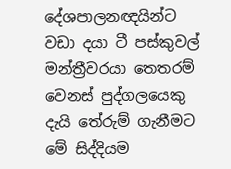දේශපාලනඥයින්ට වඩා දයා ටී පස්කුවල් මන්ත්‍රීවරයා තෙතරම් වෙනස් පුද්ගලයෙකු දැයි තේරුම් ගැනීමට මේ සිද්දියම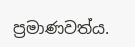ප්‍රමාණවත්ය.